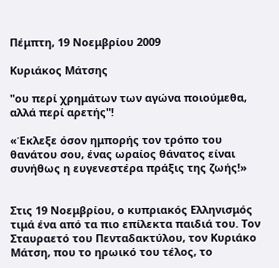Πέμπτη, 19 Νοεμβρίου 2009

Κυριάκος Μάτσης

"ου περί χρημάτων των αγώνα ποιούμεθα, αλλά περί αρετής"!

«Έκλεξε όσον ημπορής τον τρόπο του θανάτου σου, ένας ωραίος θάνατος είναι συνήθως η ευγενεστέρα πράξις της ζωής!»


Στις 19 Νοεμβρίου, ο κυπριακός Ελληνισμός τιμά ένα από τα πιο επίλεκτα παιδιά του. Τον Σταυραετό του Πενταδακτύλου, τον Κυριάκο Μάτση, που το ηρωικό του τέλος, το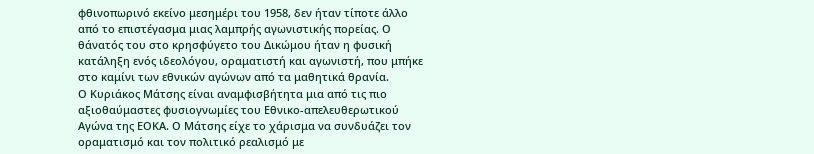φθινοπωρινό εκείνο μεσημέρι του 1958, δεν ήταν τίποτε άλλο από το επιστέγασμα μιας λαμπρής αγωνιστικής πορείας. Ο θάνατός του στο κρησφύγετο του Δικώμου ήταν η φυσική κατάληξη ενός ιδεολόγου, οραματιστή και αγωνιστή, που μπήκε στο καμίνι των εθνικών αγώνων από τα μαθητικά θρανία.
Ο Κυριάκος Μάτσης είναι αναμφισβήτητα μια από τις πιο αξιοθαύμαστες φυσιογνωμίες του Εθνικο-απελευθερωτικού Αγώνα της ΕΟΚΑ. Ο Μάτσης είχε το χάρισμα να συνδυάζει τον οραματισμό και τον πολιτικό ρεαλισμό με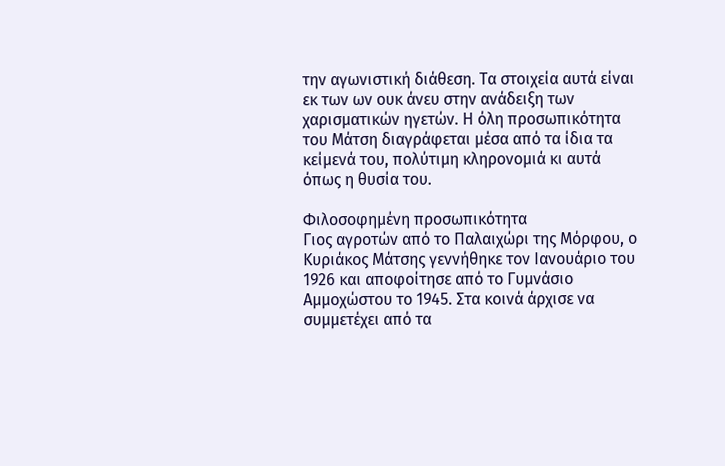την αγωνιστική διάθεση. Τα στοιχεία αυτά είναι εκ των ων ουκ άνευ στην ανάδειξη των χαρισματικών ηγετών. Η όλη προσωπικότητα του Μάτση διαγράφεται μέσα από τα ίδια τα κείμενά του, πολύτιμη κληρονομιά κι αυτά όπως η θυσία του.

Φιλοσοφημένη προσωπικότητα
Γιος αγροτών από το Παλαιχώρι της Μόρφου, ο Κυριάκος Μάτσης γεννήθηκε τον Ιανουάριο του 1926 και αποφοίτησε από το Γυμνάσιο Αμμοχώστου το 1945. Στα κοινά άρχισε να συμμετέχει από τα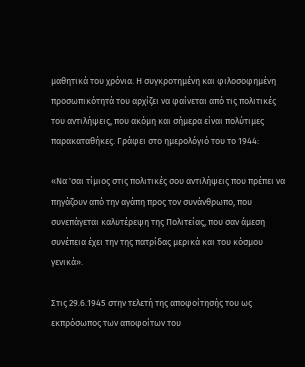μαθητικά του χρόνια. Η συγκροτημένη και φιλοσοφημένη προσωπικότητά του αρχίζει να φαίνεται από τις πολιτικές του αντιλήψεις, που ακόμη και σήμερα είναι πολύτιμες παρακαταθήκες. Γράφει στο ημερολόγιό του το 1944:

«Να 'σαι τίμιος στις πολιτικές σου αντιλήψεις που πρέπει να πηγάζουν από την αγάπη προς τον συνάνθρωπο, που συνεπάγεται καλυτέρεψη της Πολιτείας, που σαν άμεση συνέπεια έχει την της πατρίδας μερικά και του κόσμου γενικά».

Στις 29.6.1945 στην τελετή της αποφοίτησής του ως εκπρόσωπος των αποφοίτων του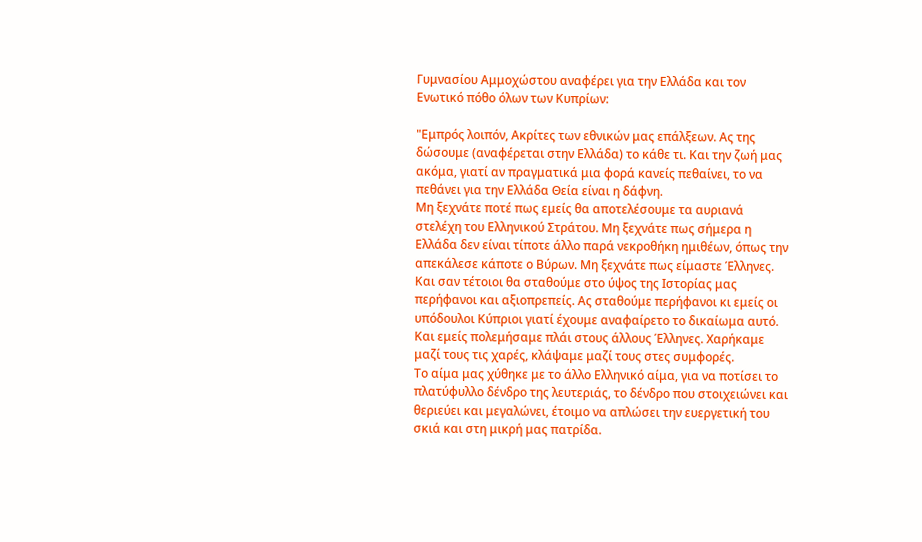Γυμνασίου Αμμοχώστου αναφέρει για την Ελλάδα και τον Ενωτικό πόθο όλων των Κυπρίων:

"Εμπρός λοιπόν, Ακρίτες των εθνικών μας επάλξεων. Ας της δώσουμε (αναφέρεται στην Ελλάδα) το κάθε τι. Και την ζωή μας ακόμα, γιατί αν πραγματικά μια φορά κανείς πεθαίνει, το να πεθάνει για την Ελλάδα Θεία είναι η δάφνη.
Μη ξεχνάτε ποτέ πως εμείς θα αποτελέσουμε τα αυριανά στελέχη του Ελληνικού Στράτου. Μη ξεχνάτε πως σήμερα η Ελλάδα δεν είναι τίποτε άλλο παρά νεκροθήκη ημιθέων, όπως την απεκάλεσε κάποτε ο Βύρων. Μη ξεχνάτε πως είμαστε Έλληνες.
Και σαν τέτοιοι θα σταθούμε στο ύψος της Ιστορίας μας περήφανοι και αξιοπρεπείς. Ας σταθούμε περήφανοι κι εμείς οι υπόδουλοι Κύπριοι γιατί έχουμε αναφαίρετο το δικαίωμα αυτό. Και εμείς πολεμήσαμε πλάι στους άλλους Έλληνες. Χαρήκαμε μαζί τους τις χαρές, κλάψαμε μαζί τους στες συμφορές.
Το αίμα μας χύθηκε με το άλλο Ελληνικό αίμα, για να ποτίσει το πλατύφυλλο δένδρο της λευτεριάς, το δένδρο που στοιχειώνει και θεριεύει και μεγαλώνει, έτοιμο να απλώσει την ευεργετική του σκιά και στη μικρή μας πατρίδα.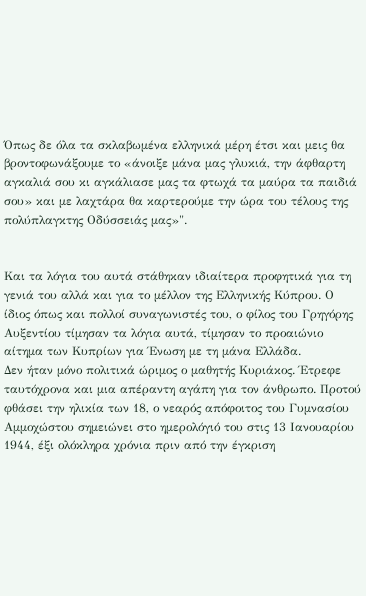Όπως δε όλα τα σκλαβωμένα ελληνικά μέρη έτσι και μεις θα βροντοφωνάξουμε το «άνοιξε μάνα μας γλυκιά, την άφθαρτη αγκαλιά σου κι αγκάλιασε μας τα φτωχά τα μαύρα τα παιδιά σου» και με λαχτάρα θα καρτερούμε την ώρα του τέλους της πολύπλαγκτης Οδύσσειάς μας»".


Και τα λόγια του αυτά στάθηκαν ιδιαίτερα προφητικά για τη γενιά του αλλά και για το μέλλον της Ελληνικής Κύπρου. Ο ίδιος όπως και πολλοί συναγωνιστές του, ο φίλος του Γρηγόρης Αυξεντίου τίμησαν τα λόγια αυτά, τίμησαν το προαιώνιο αίτημα των Κυπρίων για Ένωση με τη μάνα Ελλάδα.
Δεν ήταν μόνο πολιτικά ώριμος ο μαθητής Κυριάκος. Έτρεφε ταυτόχρονα και μια απέραντη αγάπη για τον άνθρωπο. Προτού φθάσει την ηλικία των 18, ο νεαρός απόφοιτος του Γυμνασίου Αμμοχώστου σημειώνει στο ημερολόγιό του στις 13 Ιανουαρίου 1944, έξι ολόκληρα χρόνια πριν από την έγκριση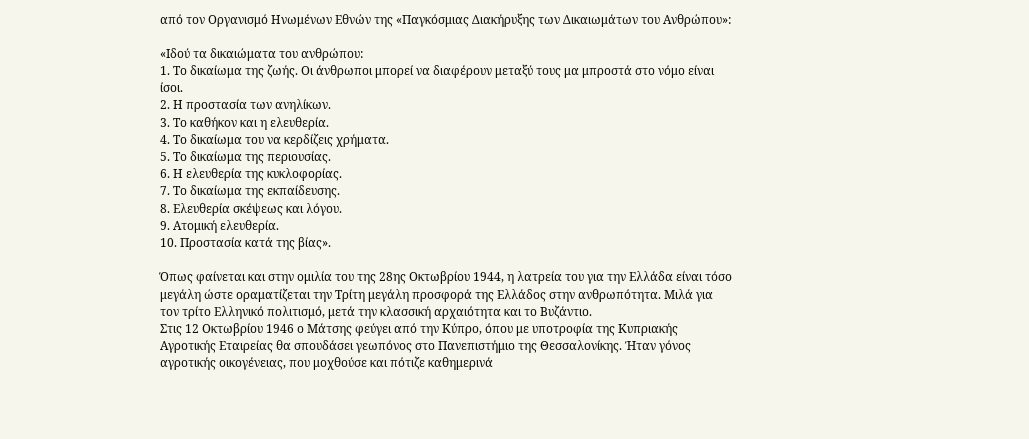από τον Οργανισμό Ηνωμένων Εθνών της «Παγκόσμιας Διακήρυξης των Δικαιωμάτων του Ανθρώπου»:

«Ιδού τα δικαιώματα του ανθρώπου:
1. Το δικαίωμα της ζωής. Οι άνθρωποι μπορεί να διαφέρουν μεταξύ τους μα μπροστά στο νόμο είναι ίσοι.
2. Η προστασία των ανηλίκων.
3. Το καθήκον και η ελευθερία.
4. Το δικαίωμα του να κερδίζεις χρήματα.
5. Το δικαίωμα της περιουσίας.
6. Η ελευθερία της κυκλοφορίας.
7. Το δικαίωμα της εκπαίδευσης.
8. Ελευθερία σκέψεως και λόγου.
9. Ατομική ελευθερία.
10. Προστασία κατά της βίας».

Όπως φαίνεται και στην ομιλία του της 28ης Οκτωβρίου 1944, η λατρεία του για την Ελλάδα είναι τόσο μεγάλη ώστε οραματίζεται την Τρίτη μεγάλη προσφορά της Ελλάδος στην ανθρωπότητα. Μιλά για τον τρίτο Ελληνικό πολιτισμό, μετά την κλασσική αρχαιότητα και το Βυζάντιο.
Στις 12 Οκτωβρίου 1946 ο Μάτσης φεύγει από την Κύπρο, όπου με υποτροφία της Κυπριακής Αγροτικής Εταιρείας θα σπουδάσει γεωπόνος στο Πανεπιστήμιο της Θεσσαλονίκης. Ήταν γόνος αγροτικής οικογένειας, που μοχθούσε και πότιζε καθημερινά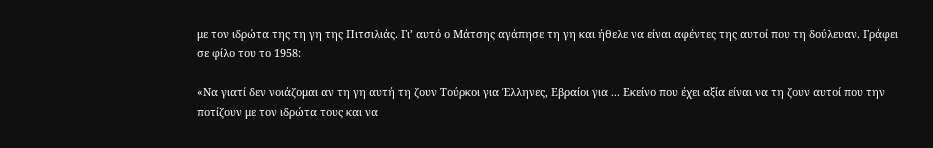με τον ιδρώτα της τη γη της Πιτσιλιάς. Γι’ αυτό ο Μάτσης αγάπησε τη γη και ήθελε να είναι αφέντες της αυτοί που τη δούλευαν. Γράφει σε φίλο του το 1958:

«Να γιατί δεν νοιάζομαι αν τη γη αυτή τη ζουν Τούρκοι για Έλληνες, Εβραίοι για ... Εκείνο που έχει αξία είναι να τη ζουν αυτοί που την ποτίζουν με τον ιδρώτα τους και να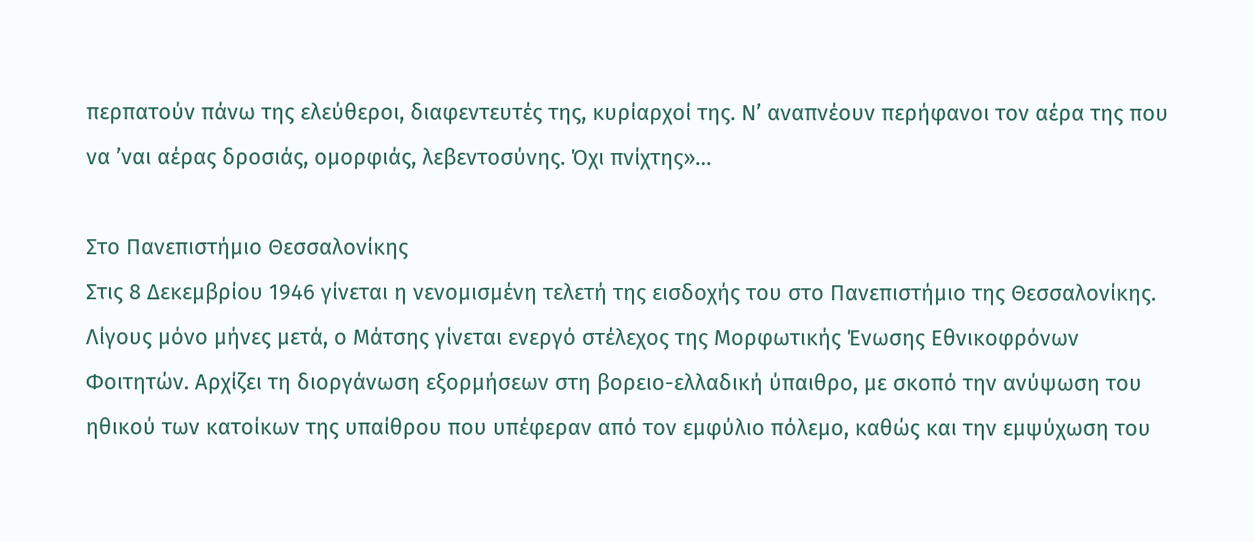περπατούν πάνω της ελεύθεροι, διαφεντευτές της, κυρίαρχοί της. Ν’ αναπνέουν περήφανοι τον αέρα της που να ’ναι αέρας δροσιάς, ομορφιάς, λεβεντοσύνης. Όχι πνίχτης»…

Στο Πανεπιστήμιο Θεσσαλονίκης
Στις 8 Δεκεμβρίου 1946 γίνεται η νενομισμένη τελετή της εισδοχής του στο Πανεπιστήμιο της Θεσσαλονίκης. Λίγους μόνο μήνες μετά, ο Μάτσης γίνεται ενεργό στέλεχος της Μορφωτικής Ένωσης Εθνικοφρόνων Φοιτητών. Αρχίζει τη διοργάνωση εξορμήσεων στη βορειο-ελλαδική ύπαιθρο, με σκοπό την ανύψωση του ηθικού των κατοίκων της υπαίθρου που υπέφεραν από τον εμφύλιο πόλεμο, καθώς και την εμψύχωση του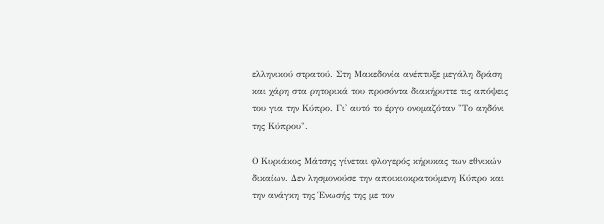ελληνικού στρατού. Στη Μακεδονία ανέπτυξε μεγάλη δράση και χάρη στα ρητορικά του προσόντα διακήρυττε τις απόψεις του για την Κύπρο. Γι' αυτό το έργο ονομαζόταν "Το αηδόνι της Κύπρου".

Ο Κυριάκος Μάτσης γίνεται φλογερός κήρυκας των εθνικών δικαίων. Δεν λησμονούσε την αποικιοκρατούμενη Κύπρο και την ανάγκη της Ένωσής της με τον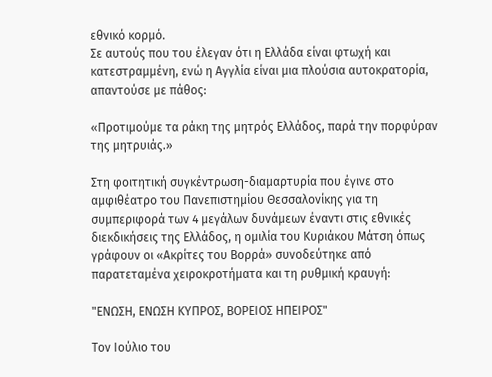εθνικό κορμό.
Σε αυτούς που του έλεγαν ότι η Ελλάδα είναι φτωχή και κατεστραμμένη, ενώ η Αγγλία είναι μια πλούσια αυτοκρατορία, απαντούσε με πάθος:

«Προτιμούμε τα ράκη της μητρός Ελλάδος, παρά την πορφύραν της μητρυιάς.»

Στη φοιτητική συγκέντρωση-διαμαρτυρία που έγινε στο αμφιθέατρο του Πανεπιστημίου Θεσσαλονίκης για τη συμπεριφορά των 4 μεγάλων δυνάμεων έναντι στις εθνικές διεκδικήσεις της Ελλάδος, η ομιλία του Κυριάκου Μάτση όπως γράφουν οι «Ακρίτες του Βορρά» συνοδεύτηκε από παρατεταμένα χειροκροτήματα και τη ρυθμική κραυγή:

"ΕΝΩΣΗ, ΕΝΩΣΗ ΚΥΠΡΟΣ, ΒΟΡΕΙΟΣ ΗΠΕΙΡΟΣ"

Τον Ιούλιο του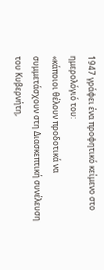1947 γράφει ένα προφητικό κείμενο στο ημερολόγιό του:
«κάποιοι θέλουν προδοτικά να συμμετάσχουν στη Διασκεπτική συνέλευση του Κυβερνήτη,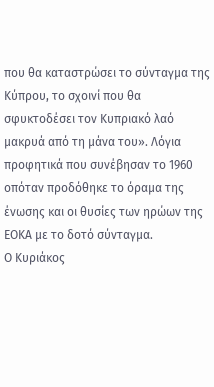που θα καταστρώσει το σύνταγμα της Κύπρου, το σχοινί που θα σφυκτοδέσει τον Κυπριακό λαό μακρυά από τη μάνα του». Λόγια προφητικά που συνέβησαν το 1960 οπόταν προδόθηκε το όραμα της ένωσης και οι θυσίες των ηρώων της ΕΟΚΑ με το δοτό σύνταγμα.
Ο Κυριάκος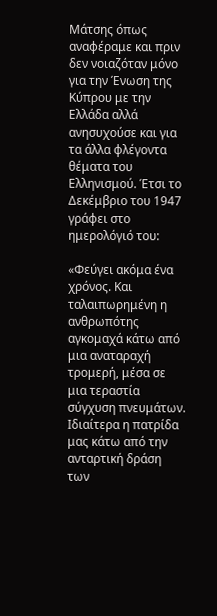Μάτσης όπως αναφέραμε και πριν δεν νοιαζόταν μόνο για την Ένωση της Κύπρου με την Ελλάδα αλλά ανησυχούσε και για τα άλλα φλέγοντα θέματα του Ελληνισμού. Έτσι το Δεκέμβριο του 1947 γράφει στο ημερολόγιό του:

«Φεύγει ακόμα ένα χρόνος. Και ταλαιπωρημένη η ανθρωπότης αγκομαχά κάτω από μια αναταραχή τρομερή, μέσα σε μια τεραστία σύγχυση πνευμάτων. Ιδιαίτερα η πατρίδα μας κάτω από την ανταρτική δράση των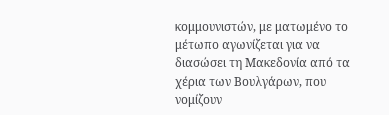κομμουνιστών, με ματωμένο το μέτωπο αγωνίζεται για να διασώσει τη Μακεδονία από τα χέρια των Βουλγάρων, που νομίζουν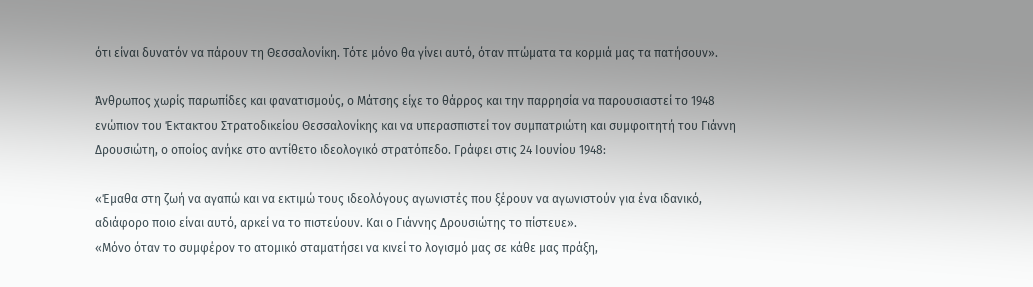ότι είναι δυνατόν να πάρουν τη Θεσσαλονίκη. Τότε μόνο θα γίνει αυτό, όταν πτώματα τα κορμιά μας τα πατήσουν».

Άνθρωπος χωρίς παρωπίδες και φανατισμούς, ο Μάτσης είχε το θάρρος και την παρρησία να παρουσιαστεί το 1948 ενώπιον του Έκτακτου Στρατοδικείου Θεσσαλονίκης και να υπερασπιστεί τον συμπατριώτη και συμφοιτητή του Γιάννη Δρουσιώτη, ο οποίος ανήκε στο αντίθετο ιδεολογικό στρατόπεδο. Γράφει στις 24 Ιουνίου 1948:

«Έμαθα στη ζωή να αγαπώ και να εκτιμώ τους ιδεολόγους αγωνιστές που ξέρουν να αγωνιστούν για ένα ιδανικό, αδιάφορο ποιο είναι αυτό, αρκεί να το πιστεύουν. Και ο Γιάννης Δρουσιώτης το πίστευε».
«Μόνο όταν το συμφέρον το ατομικό σταματήσει να κινεί το λογισμό μας σε κάθε μας πράξη,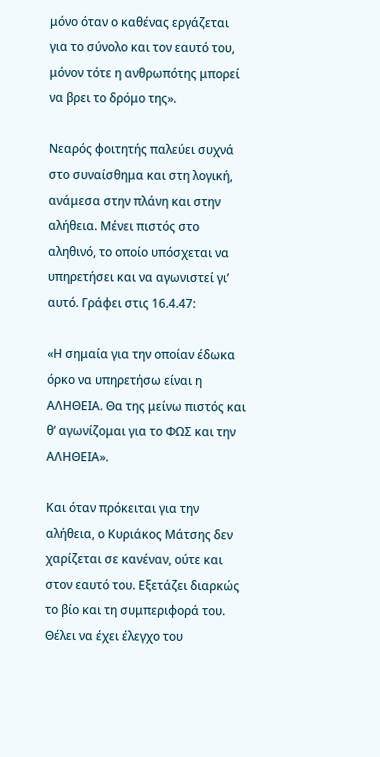μόνο όταν ο καθένας εργάζεται για το σύνολο και τον εαυτό του, μόνον τότε η ανθρωπότης μπορεί να βρει το δρόμο της».

Νεαρός φοιτητής παλεύει συχνά στο συναίσθημα και στη λογική, ανάμεσα στην πλάνη και στην αλήθεια. Μένει πιστός στο αληθινό, το οποίο υπόσχεται να υπηρετήσει και να αγωνιστεί γι’ αυτό. Γράφει στις 16.4.47:

«Η σημαία για την οποίαν έδωκα όρκο να υπηρετήσω είναι η ΑΛΗΘΕΙΑ. Θα της μείνω πιστός και θ’ αγωνίζομαι για το ΦΩΣ και την ΑΛΗΘΕΙΑ».

Και όταν πρόκειται για την αλήθεια, ο Κυριάκος Μάτσης δεν χαρίζεται σε κανέναν, ούτε και στον εαυτό του. Εξετάζει διαρκώς το βίο και τη συμπεριφορά του. Θέλει να έχει έλεγχο του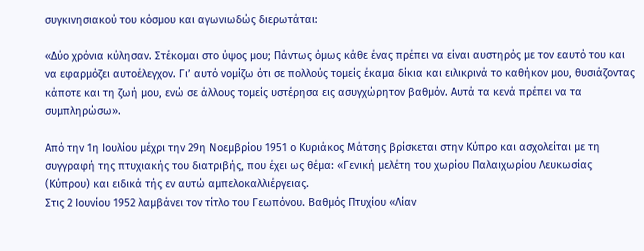συγκινησιακού του κόσμου και αγωνιωδώς διερωτάται:

«Δύο χρόνια κύλησαν. Στέκομαι στο ύψος μου; Πάντως όμως κάθε ένας πρέπει να είναι αυστηρός με τον εαυτό του και να εφαρμόζει αυτοέλεγχον. Γι’ αυτό νομίζω ότι σε πολλούς τομείς έκαμα δίκια και ειλικρινά το καθήκον μου, θυσιάζοντας κάποτε και τη ζωή μου, ενώ σε άλλους τομείς υστέρησα εις ασυγχώρητον βαθμόν. Αυτά τα κενά πρέπει να τα συμπληρώσω».

Από την 1η Ιουλίου μέχρι την 29η Νοεμβρίου 1951 ο Κυριάκος Μάτσης βρίσκεται στην Κύπρο και ασχολείται με τη συγγραφή της πτυχιακής του διατριβής, που έχει ως θέμα: «Γενική μελέτη του χωρίου Παλαιχωρίου Λευκωσίας (Κύπρου) και ειδικά τής εν αυτώ αμπελοκαλλιέργειας.
Στις 2 Ιουνίου 1952 λαμβάνει τον τίτλο του Γεωπόνου. Βαθμός Πτυχίου «Λίαν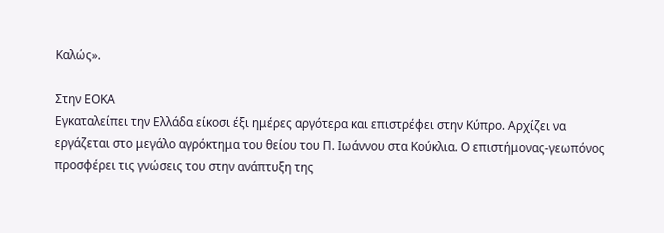Καλώς».

Στην ΕΟΚΑ
Εγκαταλείπει την Ελλάδα είκοσι έξι ημέρες αργότερα και επιστρέφει στην Κύπρο. Αρχίζει να εργάζεται στο μεγάλο αγρόκτημα του θείου του Π. Ιωάννου στα Κούκλια. Ο επιστήμονας-γεωπόνος προσφέρει τις γνώσεις του στην ανάπτυξη της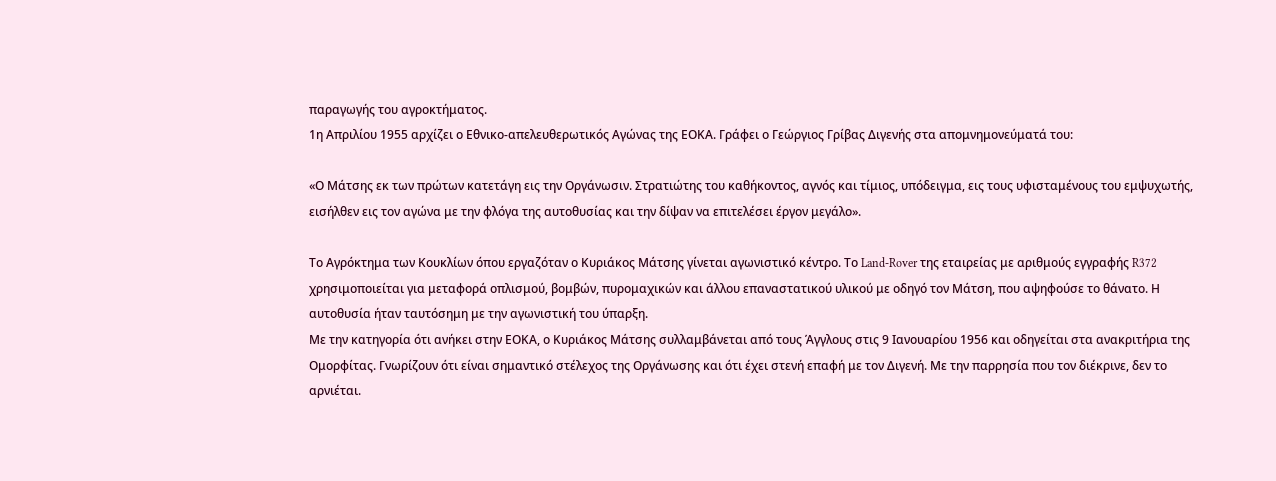παραγωγής του αγροκτήματος.
1η Απριλίου 1955 αρχίζει ο Εθνικο-απελευθερωτικός Αγώνας της ΕΟΚΑ. Γράφει ο Γεώργιος Γρίβας Διγενής στα απομνημονεύματά του:

«Ο Μάτσης εκ των πρώτων κατετάγη εις την Οργάνωσιν. Στρατιώτης του καθήκοντος, αγνός και τίμιος, υπόδειγμα, εις τους υφισταμένους του εμψυχωτής, εισήλθεν εις τον αγώνα με την φλόγα της αυτοθυσίας και την δίψαν να επιτελέσει έργον μεγάλο».

Το Αγρόκτημα των Κουκλίων όπου εργαζόταν ο Κυριάκος Μάτσης γίνεται αγωνιστικό κέντρο. Το Land-Rover της εταιρείας με αριθμούς εγγραφής R372 χρησιμοποιείται για μεταφορά οπλισμού, βομβών, πυρομαχικών και άλλου επαναστατικού υλικού με οδηγό τον Μάτση, που αψηφούσε το θάνατο. Η αυτοθυσία ήταν ταυτόσημη με την αγωνιστική του ύπαρξη.
Με την κατηγορία ότι ανήκει στην ΕΟΚΑ, ο Κυριάκος Μάτσης συλλαμβάνεται από τους Άγγλους στις 9 Ιανουαρίου 1956 και οδηγείται στα ανακριτήρια της Ομορφίτας. Γνωρίζουν ότι είναι σημαντικό στέλεχος της Οργάνωσης και ότι έχει στενή επαφή με τον Διγενή. Με την παρρησία που τον διέκρινε, δεν το αρνιέται.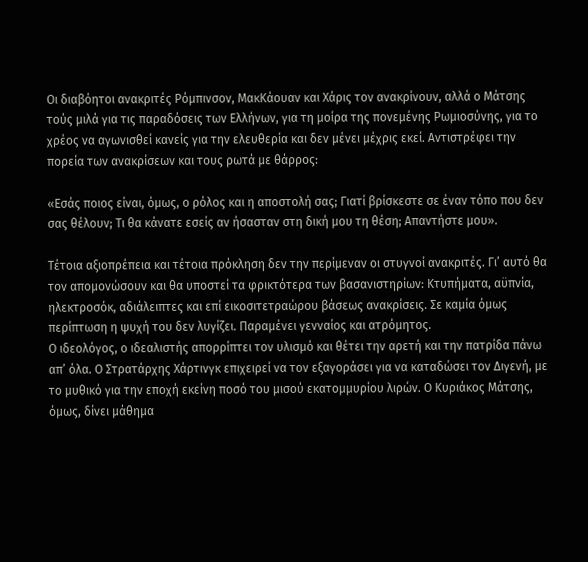Οι διαβόητοι ανακριτές Ρόμπινσον, ΜακKάουαν και Χάρις τον ανακρίνουν, αλλά ο Μάτσης τούς μιλά για τις παραδόσεις των Ελλήνων, για τη μοίρα της πονεμένης Ρωμιοσύνης, για το χρέος να αγωνισθεί κανείς για την ελευθερία και δεν μένει μέχρις εκεί. Αντιστρέφει την πορεία των ανακρίσεων και τους ρωτά με θάρρος:

«Εσάς ποιος είναι, όμως, ο ρόλος και η αποστολή σας; Γιατί βρίσκεστε σε έναν τόπο που δεν σας θέλουν; Τι θα κάνατε εσείς αν ήσασταν στη δική μου τη θέση; Απαντήστε μου».

Τέτοια αξιοπρέπεια και τέτοια πρόκληση δεν την περίμεναν οι στυγνοί ανακριτές. Γι’ αυτό θα τον απομονώσουν και θα υποστεί τα φρικτότερα των βασανιστηρίων: Κτυπήματα, αϋπνία, ηλεκτροσόκ, αδιάλειπτες και επί εικοσιτετραώρου βάσεως ανακρίσεις. Σε καμία όμως περίπτωση η ψυχή του δεν λυγίζει. Παραμένει γενναίος και ατρόμητος.
Ο ιδεολόγος, ο ιδεαλιστής απορρίπτει τον υλισμό και θέτει την αρετή και την πατρίδα πάνω απ’ όλα. Ο Στρατάρχης Χάρτινγκ επιχειρεί να τον εξαγοράσει για να καταδώσει τον Διγενή, με το μυθικό για την εποχή εκείνη ποσό του μισού εκατομμυρίου λιρών. Ο Κυριάκος Μάτσης, όμως, δίνει μάθημα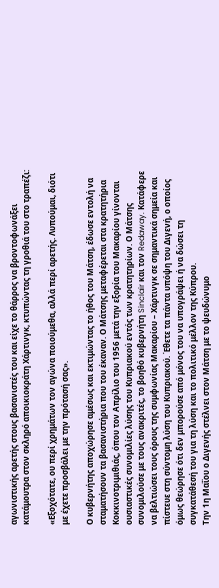αγωνιστικής αρετής στους βασανιστές του και είχε το θάρρος να βροντοφωνάξει κατάμουτρα στον σκληρό αποικιοκράτη Χάρτινγκ, κτυπώντας τη γροθιά του στο τραπέζι:

«Εξοχότατε, ου περί χρημάτων τον αγώνα ποιούμεθα, αλλά περί αρετής. Λυπούμαι, διότι με έχετε προσβάλει με την πρότασή σας».

Ο κυβερνήτης αποχώρησε αμέσως και εκτιμώντας το ήθος του Μάτση, έδωσε εντολή να σταματήσουν τα βασανιστήρια που του έκαναν. Ο Μάτσης μεταφέρεται στα κρατητήρια Κοκκινοτριμιθιάς, όπου τον Απρίλιο του 1956 μετά την εξορία του Μακαρίου γίνονται ουσιαστικές συνομιλίες λύσης του Κυπριακού εντός των κρατητηρίων. Ο Μάτσης συνομιλούσε με τους ανακριτές, το βοηθό κυβερνήτη Sinclair και τον Redaway. Κατάφερε να βελτιώσει τους όρους της συμφωνίας Μακαρίου – Χάρτινγκ σε σημαντικά σημεία και πίστευε στη σύντομη λύση του Κυπριακού. Έθετε τα πάντα υπόψη του Διγενή, ο οποίος όμως θεώρησε ότι δεν μπορούσε από μόνος του να υπογράψει ή να δώσει τη συγκατάθεσή του για τη λύση και το πολιτικό μέλλον της Κύπρου.
Την 1η Μαΐου ο Διγενής στέλνει στον Μάτση με το ψευδώνυμο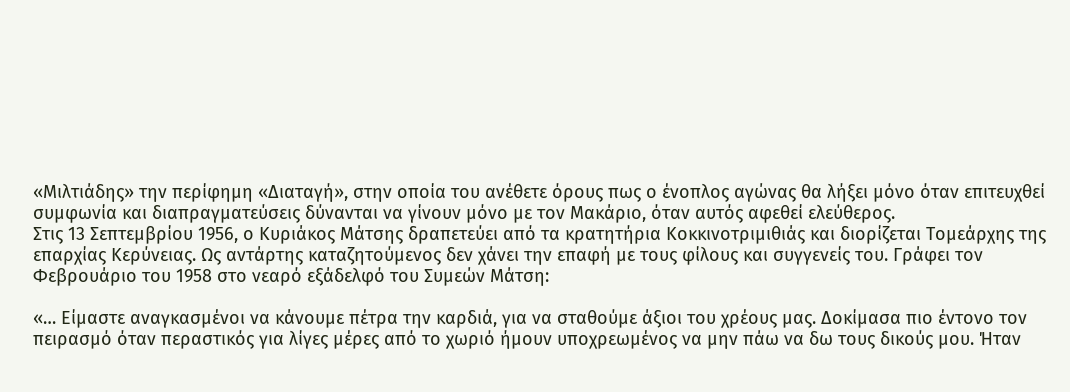«Μιλτιάδης» την περίφημη «Διαταγή», στην οποία του ανέθετε όρους πως ο ένοπλος αγώνας θα λήξει μόνο όταν επιτευχθεί συμφωνία και διαπραγματεύσεις δύνανται να γίνουν μόνο με τον Μακάριο, όταν αυτός αφεθεί ελεύθερος.
Στις 13 Σεπτεμβρίου 1956, ο Κυριάκος Μάτσης δραπετεύει από τα κρατητήρια Κοκκινοτριμιθιάς και διορίζεται Τομεάρχης της επαρχίας Κερύνειας. Ως αντάρτης καταζητούμενος δεν χάνει την επαφή με τους φίλους και συγγενείς του. Γράφει τον Φεβρουάριο του 1958 στο νεαρό εξάδελφό του Συμεών Μάτση:

«… Είμαστε αναγκασμένοι να κάνουμε πέτρα την καρδιά, για να σταθούμε άξιοι του χρέους μας. Δοκίμασα πιο έντονο τον πειρασμό όταν περαστικός για λίγες μέρες από το χωριό ήμουν υποχρεωμένος να μην πάω να δω τους δικούς μου. Ήταν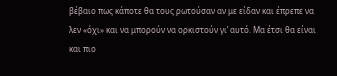βέβαιο πως κάποτε θα τους ρωτούσαν αν με είδαν και έπρεπε να λεν «όχι» και να μπορούν να ορκιστούν γι’ αυτό. Μα έτσι θα είναι και πιο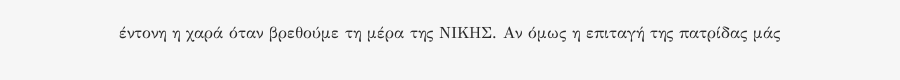έντονη η χαρά όταν βρεθούμε τη μέρα της ΝΙΚΗΣ. Αν όμως η επιταγή της πατρίδας μάς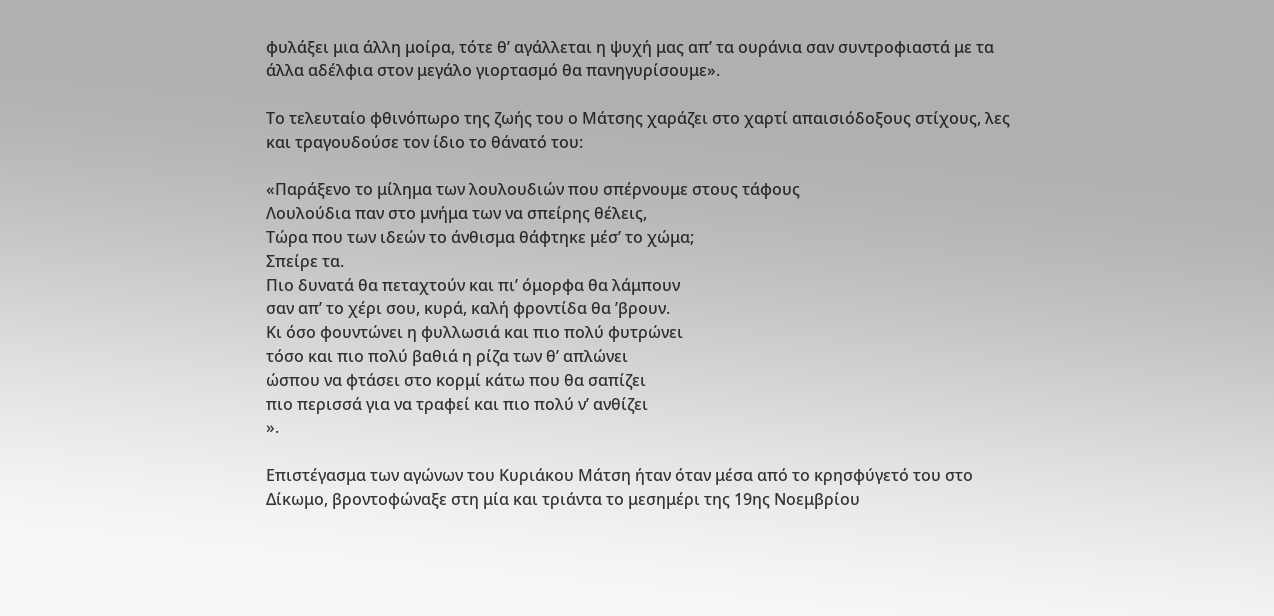φυλάξει μια άλλη μοίρα, τότε θ’ αγάλλεται η ψυχή μας απ’ τα ουράνια σαν συντροφιαστά με τα άλλα αδέλφια στον μεγάλο γιορτασμό θα πανηγυρίσουμε».

Το τελευταίο φθινόπωρο της ζωής του ο Μάτσης χαράζει στο χαρτί απαισιόδοξους στίχους, λες και τραγουδούσε τον ίδιο το θάνατό του:

«Παράξενο το μίλημα των λουλουδιών που σπέρνουμε στους τάφους
Λουλούδια παν στο μνήμα των να σπείρης θέλεις,
Τώρα που των ιδεών το άνθισμα θάφτηκε μέσ’ το χώμα;
Σπείρε τα.
Πιο δυνατά θα πεταχτούν και πι’ όμορφα θα λάμπουν
σαν απ’ το χέρι σου, κυρά, καλή φροντίδα θα ’βρουν.
Κι όσο φουντώνει η φυλλωσιά και πιο πολύ φυτρώνει
τόσο και πιο πολύ βαθιά η ρίζα των θ’ απλώνει
ώσπου να φτάσει στο κορμί κάτω που θα σαπίζει
πιο περισσά για να τραφεί και πιο πολύ ν’ ανθίζει
».

Επιστέγασμα των αγώνων του Κυριάκου Μάτση ήταν όταν μέσα από το κρησφύγετό του στο Δίκωμο, βροντοφώναξε στη μία και τριάντα το μεσημέρι της 19ης Νοεμβρίου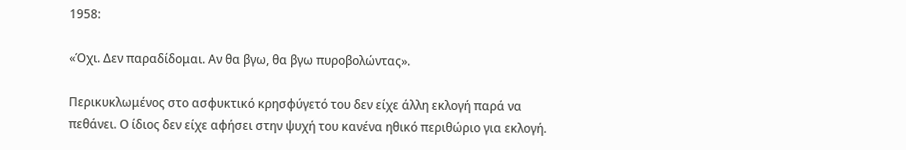1958:

«Όχι. Δεν παραδίδομαι. Αν θα βγω, θα βγω πυροβολώντας».

Περικυκλωμένος στο ασφυκτικό κρησφύγετό του δεν είχε άλλη εκλογή παρά να πεθάνει. Ο ίδιος δεν είχε αφήσει στην ψυχή του κανένα ηθικό περιθώριο για εκλογή.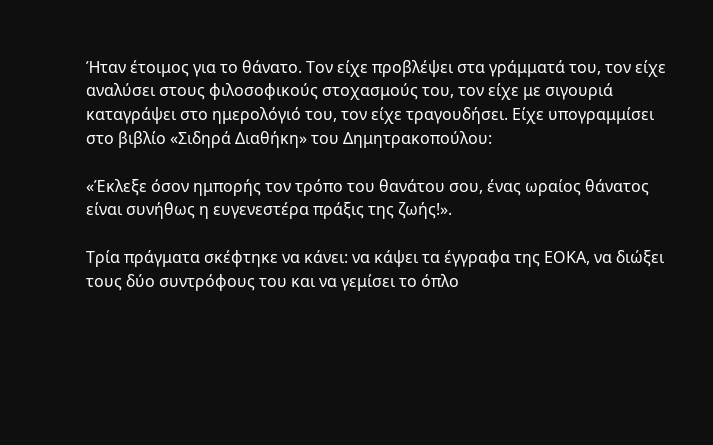Ήταν έτοιμος για το θάνατο. Τον είχε προβλέψει στα γράμματά του, τον είχε αναλύσει στους φιλοσοφικούς στοχασμούς του, τον είχε με σιγουριά καταγράψει στο ημερολόγιό του, τον είχε τραγουδήσει. Είχε υπογραμμίσει στο βιβλίο «Σιδηρά Διαθήκη» του Δημητρακοπούλου:

«Έκλεξε όσον ημπορής τον τρόπο του θανάτου σου, ένας ωραίος θάνατος είναι συνήθως η ευγενεστέρα πράξις της ζωής!».

Τρία πράγματα σκέφτηκε να κάνει: να κάψει τα έγγραφα της ΕΟΚΑ, να διώξει τους δύο συντρόφους του και να γεμίσει το όπλο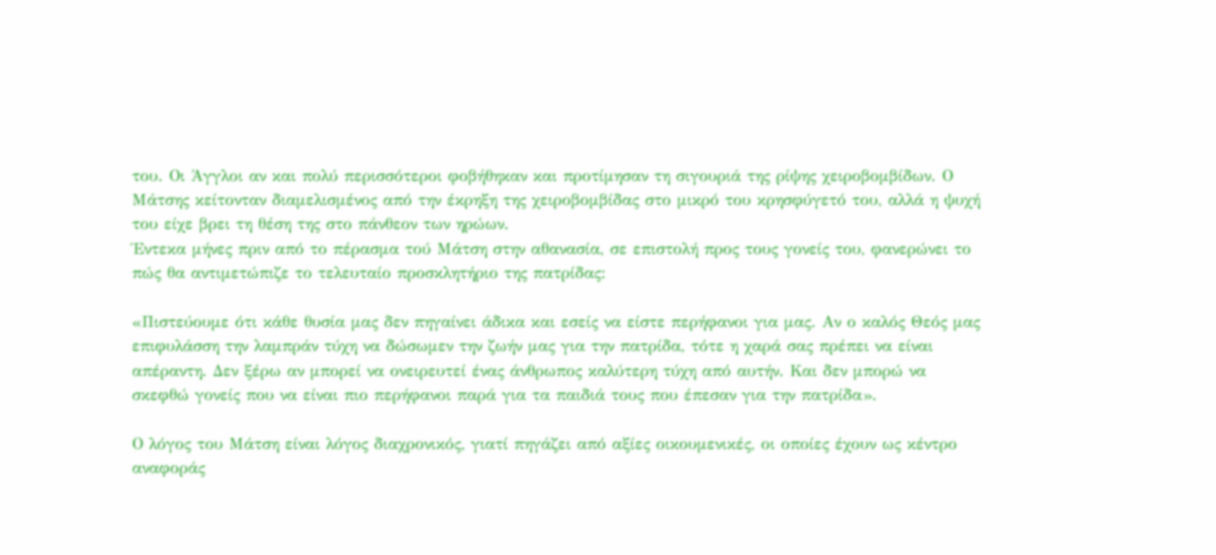του. Οι Άγγλοι αν και πολύ περισσότεροι φοβήθηκαν και προτίμησαν τη σιγουριά της ρίψης χειροβομβίδων. Ο Μάτσης κείτονταν διαμελισμένος από την έκρηξη της χειροβομβίδας στο μικρό του κρησφύγετό του, αλλά η ψυχή του είχε βρει τη θέση της στο πάνθεον των ηρώων.
Έντεκα μήνες πριν από το πέρασμα τού Μάτση στην αθανασία, σε επιστολή προς τους γονείς του, φανερώνει το πώς θα αντιμετώπιζε το τελευταίο προσκλητήριο της πατρίδας:

«Πιστεύουμε ότι κάθε θυσία μας δεν πηγαίνει άδικα και εσείς να είστε περήφανοι για μας. Αν ο καλός Θεός μας επιφυλάσση την λαμπράν τύχη να δώσωμεν την ζωήν μας για την πατρίδα, τότε η χαρά σας πρέπει να είναι απέραντη. Δεν ξέρω αν μπορεί να ονειρευτεί ένας άνθρωπος καλύτερη τύχη από αυτήν. Και δεν μπορώ να σκεφθώ γονείς που να είναι πιο περήφανοι παρά για τα παιδιά τους που έπεσαν για την πατρίδα».

Ο λόγος του Μάτση είναι λόγος διαχρονικός, γιατί πηγάζει από αξίες οικουμενικές, οι οποίες έχουν ως κέντρο αναφοράς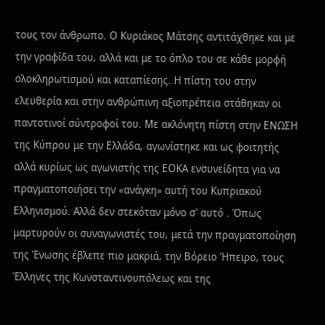τους τον άνθρωπο. Ο Κυριάκος Μάτσης αντιτάχθηκε και με την γραφίδα του, αλλά και με το όπλο του σε κάθε μορφή ολοκληρωτισμού και καταπίεσης. Η πίστη του στην ελευθερία και στην ανθρώπινη αξιοπρέπεια στάθηκαν οι παντοτινοί σύντροφοί του. Με ακλόνητη πίστη στην ΕΝΩΣΗ της Κύπρου με την Ελλάδα, αγωνίστηκε και ως φοιτητής αλλά κυρίως ως αγωνιστής της ΕΟΚΑ ενσυνείδητα για να πραγματοποιήσει την «ανάγκη» αυτή του Κυπριακού Ελληνισμού. Αλλά δεν στεκόταν μόνο σ' αυτό . Όπως μαρτυρούν οι συναγωνιστές του, μετά την πραγματοποίηση της Ένωσης έβλεπε πιο μακριά, την Βόρειο Ήπειρο, τους Έλληνες της Κωνσταντινουπόλεως και της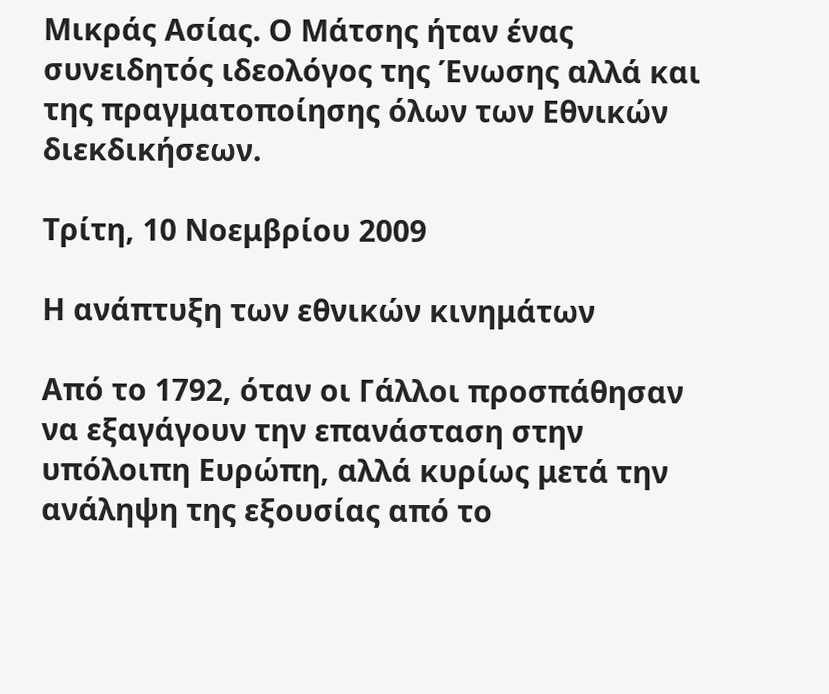Μικράς Ασίας. Ο Μάτσης ήταν ένας συνειδητός ιδεολόγος της Ένωσης αλλά και της πραγματοποίησης όλων των Εθνικών διεκδικήσεων.

Τρίτη, 10 Νοεμβρίου 2009

Η ανάπτυξη των εθνικών κινημάτων

Από το 1792, όταν οι Γάλλοι προσπάθησαν να εξαγάγουν την επανάσταση στην υπόλοιπη Ευρώπη, αλλά κυρίως μετά την ανάληψη της εξουσίας από το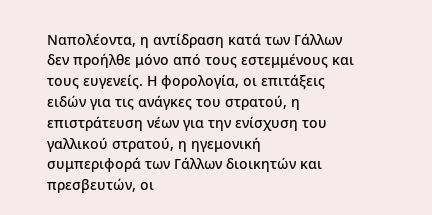Ναπολέοντα, η αντίδραση κατά των Γάλλων δεν προήλθε μόνο από τους εστεμμένους και τους ευγενείς. Η φορολογία, οι επιτάξεις ειδών για τις ανάγκες του στρατού, η επιστράτευση νέων για την ενίσχυση του γαλλικού στρατού, η ηγεμονική συμπεριφορά των Γάλλων διοικητών και πρεσβευτών, οι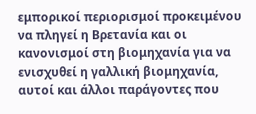εμπορικοί περιορισμοί προκειμένου να πληγεί η Βρετανία και οι κανονισμοί στη βιομηχανία για να ενισχυθεί η γαλλική βιομηχανία, αυτοί και άλλοι παράγοντες που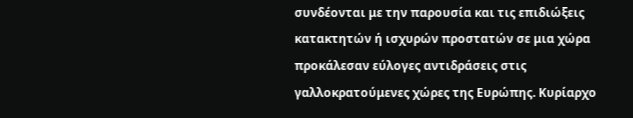συνδέονται με την παρουσία και τις επιδιώξεις κατακτητών ή ισχυρών προστατών σε μια χώρα προκάλεσαν εύλογες αντιδράσεις στις γαλλοκρατούμενες χώρες της Ευρώπης. Κυρίαρχο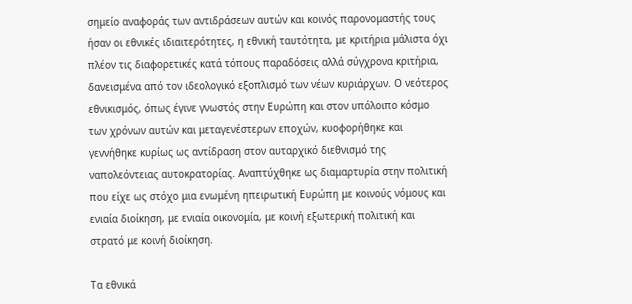σημείο αναφοράς των αντιδράσεων αυτών και κοινός παρονομαστής τους ήσαν οι εθνικές ιδιαιτερότητες, η εθνική ταυτότητα, με κριτήρια μάλιστα όχι πλέον τις διαφορετικές κατά τόπους παραδόσεις αλλά σύγχρονα κριτήρια, δανεισμένα από τον ιδεολογικό εξοπλισμό των νέων κυριάρχων. Ο νεότερος εθνικισμός, όπως έγινε γνωστός στην Ευρώπη και στον υπόλοιπο κόσμο των χρόνων αυτών και μεταγενέστερων εποχών, κυοφορήθηκε και γεννήθηκε κυρίως ως αντίδραση στον αυταρχικό διεθνισμό της ναπολεόντειας αυτοκρατορίας. Αναπτύχθηκε ως διαμαρτυρία στην πολιτική που είχε ως στόχο μια ενωμένη ηπειρωτική Ευρώπη με κοινούς νόμους και ενιαία διοίκηση, με ενιαία οικονομία, με κοινή εξωτερική πολιτική και στρατό με κοινή διοίκηση.

Τα εθνικά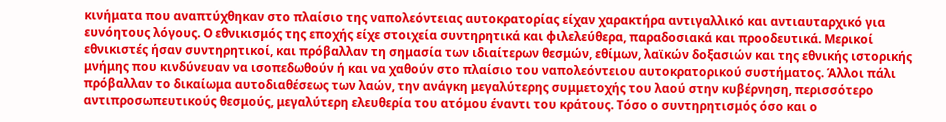κινήματα που αναπτύχθηκαν στο πλαίσιο της ναπολεόντειας αυτοκρατορίας είχαν χαρακτήρα αντιγαλλικό και αντιαυταρχικό για ευνόητους λόγους. Ο εθνικισμός της εποχής είχε στοιχεία συντηρητικά και φιλελεύθερα, παραδοσιακά και προοδευτικά. Μερικοί εθνικιστές ήσαν συντηρητικοί, και πρόβαλλαν τη σημασία των ιδιαίτερων θεσμών, εθίμων, λαϊκών δοξασιών και της εθνικής ιστορικής μνήμης που κινδύνευαν να ισοπεδωθούν ή και να χαθούν στο πλαίσιο του ναπολεόντειου αυτοκρατορικού συστήματος. Άλλοι πάλι πρόβαλλαν το δικαίωμα αυτοδιαθέσεως των λαών, την ανάγκη μεγαλύτερης συμμετοχής του λαού στην κυβέρνηση, περισσότερο αντιπροσωπευτικούς θεσμούς, μεγαλύτερη ελευθερία του ατόμου έναντι του κράτους. Τόσο ο συντηρητισμός όσο και ο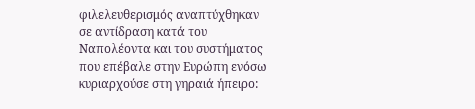φιλελευθερισμός αναπτύχθηκαν σε αντίδραση κατά του Ναπολέοντα και του συστήματος που επέβαλε στην Ευρώπη ενόσω κυριαρχούσε στη γηραιά ήπειρο: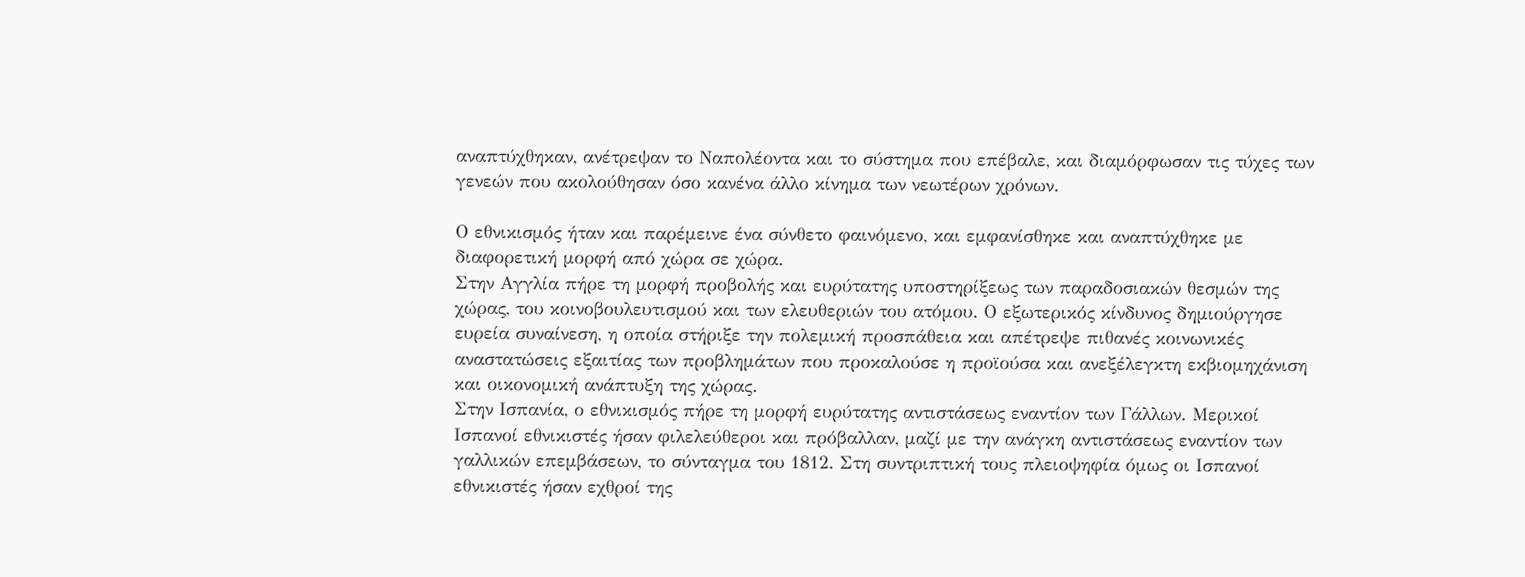αναπτύχθηκαν, ανέτρεψαν το Ναπολέοντα και το σύστημα που επέβαλε, και διαμόρφωσαν τις τύχες των γενεών που ακολούθησαν όσο κανένα άλλο κίνημα των νεωτέρων χρόνων.

Ο εθνικισμός ήταν και παρέμεινε ένα σύνθετο φαινόμενο, και εμφανίσθηκε και αναπτύχθηκε με διαφορετική μορφή από χώρα σε χώρα.
Στην Αγγλία πήρε τη μορφή προβολής και ευρύτατης υποστηρίξεως των παραδοσιακών θεσμών της χώρας, του κοινοβουλευτισμού και των ελευθεριών του ατόμου. Ο εξωτερικός κίνδυνος δημιούργησε ευρεία συναίνεση, η οποία στήριξε την πολεμική προσπάθεια και απέτρεψε πιθανές κοινωνικές αναστατώσεις εξαιτίας των προβλημάτων που προκαλούσε η προϊούσα και ανεξέλεγκτη εκβιομηχάνιση και οικονομική ανάπτυξη της χώρας.
Στην Ισπανία, ο εθνικισμός πήρε τη μορφή ευρύτατης αντιστάσεως εναντίον των Γάλλων. Μερικοί Ισπανοί εθνικιστές ήσαν φιλελεύθεροι και πρόβαλλαν, μαζί με την ανάγκη αντιστάσεως εναντίον των γαλλικών επεμβάσεων, το σύνταγμα του 1812. Στη συντριπτική τους πλειοψηφία όμως οι Ισπανοί εθνικιστές ήσαν εχθροί της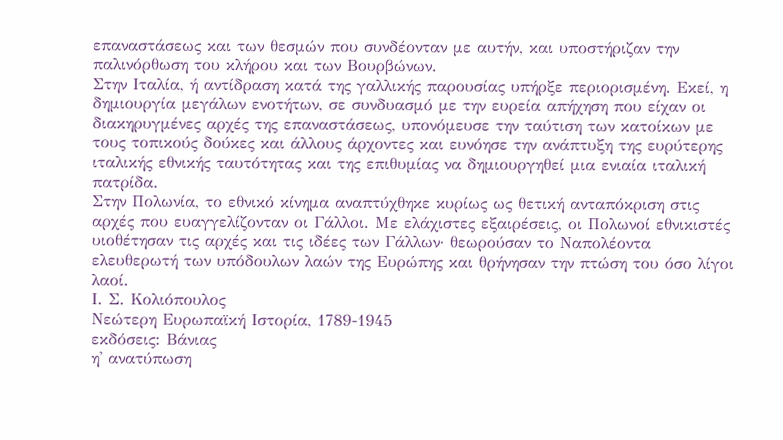επαναστάσεως και των θεσμών που συνδέονταν με αυτήν, και υποστήριζαν την παλινόρθωση του κλήρου και των Βουρβώνων.
Στην Ιταλία, ή αντίδραση κατά της γαλλικής παρουσίας υπήρξε περιορισμένη. Εκεί, η δημιουργία μεγάλων ενοτήτων, σε συνδυασμό με την ευρεία απήχηση που είχαν οι διακηρυγμένες αρχές της επαναστάσεως, υπονόμευσε την ταύτιση των κατοίκων με τους τοπικούς δούκες και άλλους άρχοντες και ευνόησε την ανάπτυξη της ευρύτερης ιταλικής εθνικής ταυτότητας και της επιθυμίας να δημιουργηθεί μια ενιαία ιταλική πατρίδα.
Στην Πολωνία, το εθνικό κίνημα αναπτύχθηκε κυρίως ως θετική ανταπόκριση στις αρχές που ευαγγελίζονταν οι Γάλλοι. Με ελάχιστες εξαιρέσεις, οι Πολωνοί εθνικιστές υιοθέτησαν τις αρχές και τις ιδέες των Γάλλων· θεωρούσαν το Ναπολέοντα ελευθερωτή των υπόδουλων λαών της Ευρώπης και θρήνησαν την πτώση του όσο λίγοι λαοί.
Ι. Σ. Κολιόπουλος
Νεώτερη Ευρωπαϊκή Ιστορία, 1789-1945
εκδόσεις: Βάνιας
η' ανατύπωση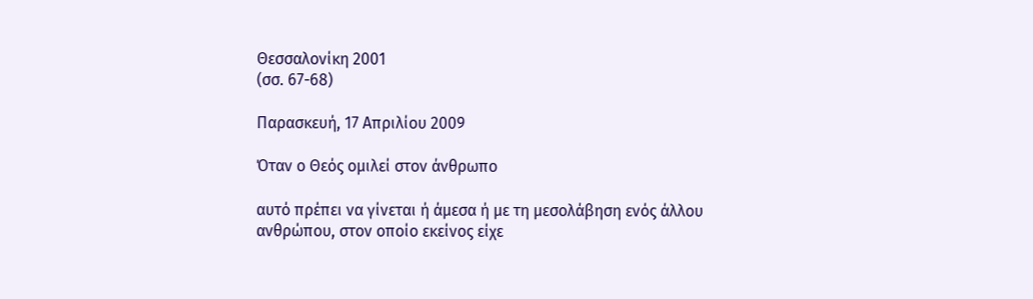Θεσσαλονίκη 2001
(σσ. 67-68)

Παρασκευή, 17 Απριλίου 2009

Όταν ο Θεός ομιλεί στον άνθρωπο

αυτό πρέπει να γίνεται ή άμεσα ή με τη μεσολάβηση ενός άλλου ανθρώπου, στον οποίο εκείνος είχε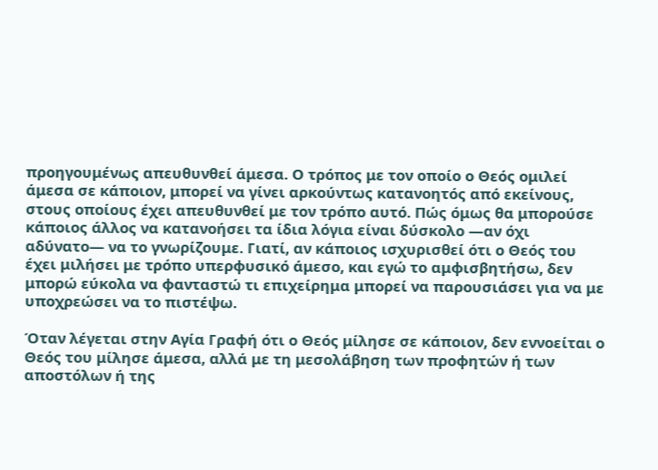προηγουμένως απευθυνθεί άμεσα. Ο τρόπος με τον οποίο ο Θεός ομιλεί άμεσα σε κάποιον, μπορεί να γίνει αρκούντως κατανοητός από εκείνους, στους οποίους έχει απευθυνθεί με τον τρόπο αυτό. Πώς όμως θα μπορούσε κάποιος άλλος να κατανοήσει τα ίδια λόγια είναι δύσκολο —αν όχι αδύνατο— να το γνωρίζουμε. Γιατί, αν κάποιος ισχυρισθεί ότι ο Θεός του έχει μιλήσει με τρόπο υπερφυσικό άμεσο, και εγώ το αμφισβητήσω, δεν μπορώ εύκολα να φανταστώ τι επιχείρημα μπορεί να παρουσιάσει για να με υποχρεώσει να το πιστέψω.

Όταν λέγεται στην Αγία Γραφή ότι ο Θεός μίλησε σε κάποιον, δεν εννοείται ο Θεός του μίλησε άμεσα, αλλά με τη μεσολάβηση των προφητών ή των αποστόλων ή της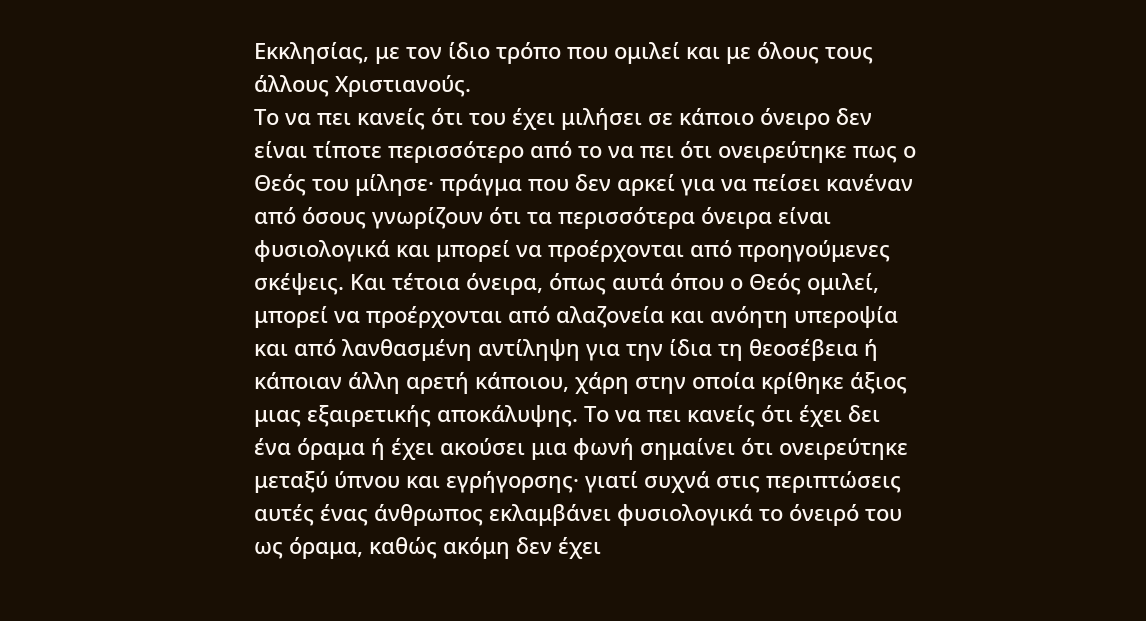Εκκλησίας, με τον ίδιο τρόπο που ομιλεί και με όλους τους άλλους Χριστιανούς.
Το να πει κανείς ότι του έχει μιλήσει σε κάποιο όνειρο δεν είναι τίποτε περισσότερο από το να πει ότι ονειρεύτηκε πως ο Θεός του μίλησε· πράγμα που δεν αρκεί για να πείσει κανέναν από όσους γνωρίζουν ότι τα περισσότερα όνειρα είναι φυσιολογικά και μπορεί να προέρχονται από προηγούμενες σκέψεις. Και τέτοια όνειρα, όπως αυτά όπου ο Θεός ομιλεί, μπορεί να προέρχονται από αλαζονεία και ανόητη υπεροψία και από λανθασμένη αντίληψη για την ίδια τη θεοσέβεια ή κάποιαν άλλη αρετή κάποιου, χάρη στην οποία κρίθηκε άξιος μιας εξαιρετικής αποκάλυψης. Το να πει κανείς ότι έχει δει ένα όραμα ή έχει ακούσει μια φωνή σημαίνει ότι ονειρεύτηκε μεταξύ ύπνου και εγρήγορσης· γιατί συχνά στις περιπτώσεις αυτές ένας άνθρωπος εκλαμβάνει φυσιολογικά το όνειρό του ως όραμα, καθώς ακόμη δεν έχει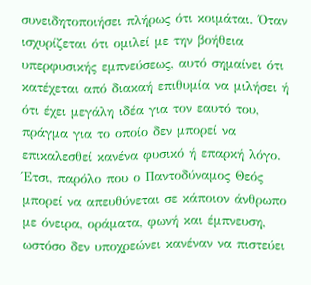συνειδητοποιήσει πλήρως ότι κοιμάται. Όταν ισχυρίζεται ότι ομιλεί με την βοήθεια υπερφυσικής εμπνεύσεως, αυτό σημαίνει ότι κατέχεται από διακαή επιθυμία να μιλήσει ή ότι έχει μεγάλη ιδέα για τον εαυτό του, πράγμα για το οποίο δεν μπορεί να επικαλεσθεί κανένα φυσικό ή επαρκή λόγο. Έτσι, παρόλο που ο Παντοδύναμος Θεός μπορεί να απευθύνεται σε κάποιον άνθρωπο με όνειρα, οράματα, φωνή και έμπνευση, ωστόσο δεν υποχρεώνει κανέναν να πιστεύει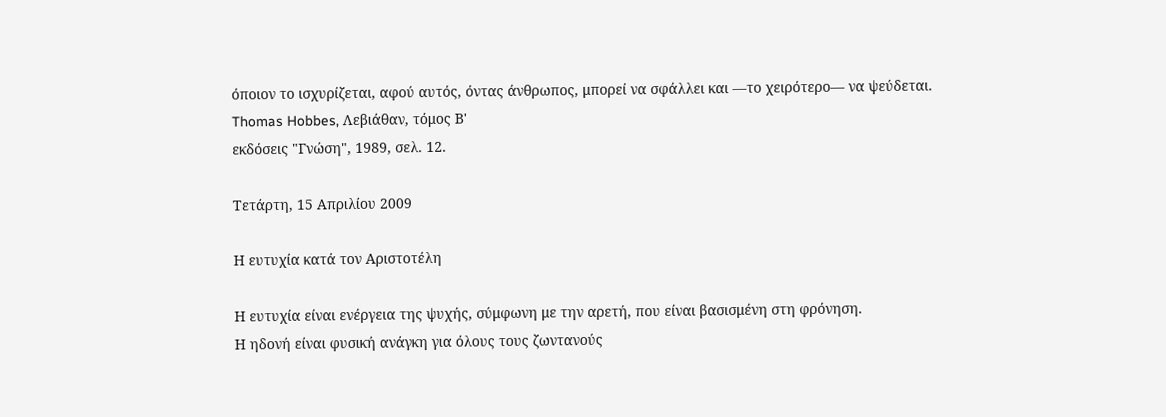όποιον το ισχυρίζεται, αφού αυτός, όντας άνθρωπος, μπορεί να σφάλλει και —το χειρότερο— να ψεύδεται.
Thomas Hobbes, Λεβιάθαν, τόμος Β'
εκδόσεις "Γνώση", 1989, σελ. 12.

Τετάρτη, 15 Απριλίου 2009

Η ευτυχία κατά τον Αριστοτέλη

Η ευτυχία είναι ενέργεια της ψυχής, σύμφωνη με την αρετή, που είναι βασισμένη στη φρόνηση.
Η ηδονή είναι φυσική ανάγκη για όλους τους ζωντανούς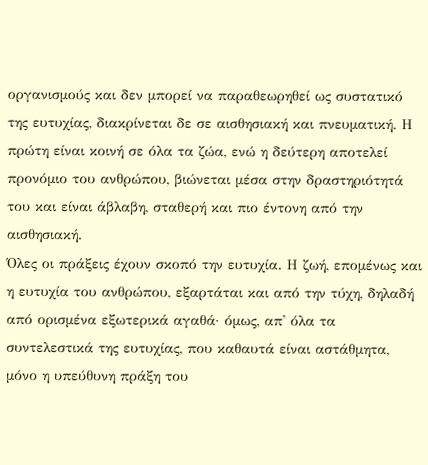οργανισμούς και δεν μπορεί να παραθεωρηθεί ως συστατικό της ευτυχίας, διακρίνεται δε σε αισθησιακή και πνευματική. Η πρώτη είναι κοινή σε όλα τα ζώα, ενώ η δεύτερη αποτελεί προνόμιο του ανθρώπου, βιώνεται μέσα στην δραστηριότητά του και είναι άβλαβη, σταθερή και πιο έντονη από την αισθησιακή.
Όλες οι πράξεις έχουν σκοπό την ευτυχία. Η ζωή, επομένως και η ευτυχία του ανθρώπου, εξαρτάται και από την τύχη, δηλαδή από ορισμένα εξωτερικά αγαθά· όμως, απ' όλα τα συντελεστικά της ευτυχίας, που καθαυτά είναι αστάθμητα, μόνο η υπεύθυνη πράξη του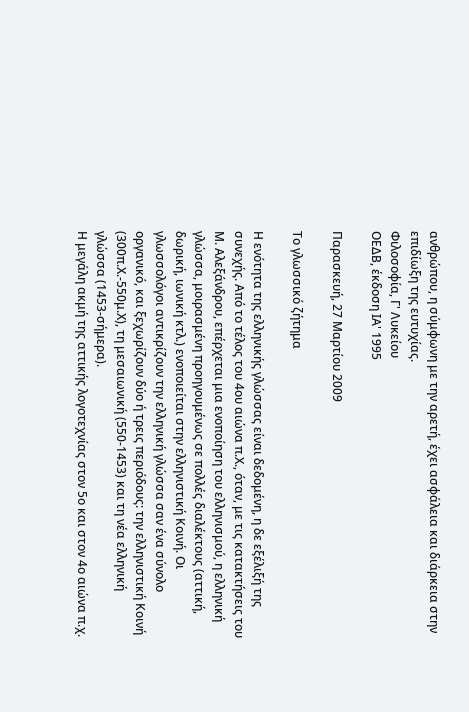ανθρώπου, η σύμφωνη με την αρετή, έχει ασφάλεια και διάρκεια στην επιδίωξη της ευτυχίας.
Φιλοσοφία, Γ' Λυκείου
ΟΕΔΒ, έκδοση ΙΑ' 1995

Παρασκευή, 27 Μαρτίου 2009

Το γλωσσικό ζήτημα

Η ενότητα της ελληνικής γλώσσας είναι δεδομένη, η δε εξέλιξή της συνεχής. Από το τέλος του 4ου αιώνα π.Χ., όταν, με τις κατακτήσεις του Μ. Αλεξάνδρου, επέρχεται μια ενοποίηση του ελληνισμού, η ελληνική γλώσσα, μοιρασμένη προηγουμένως σε πολλές διαλέκτους (αττική, δωρική, ιωνική κτλ.) ενοποιείται στην ελληνιστική Κοινή. Οι γλωσσολόγοι αντικρίζουν την ελληνική γλώσσα σαν ένα σύνολο οργανικό, και ξεχωρίζουν δύο ή τρεις περιόδους: την ελληνιστική Κοινή (300π.Χ.-550μ.Χ), τη μεσαιωνική (550-1453) και τη νέα ελληνική γλώσσα (1453-σήμερα).
Η μεγάλη ακμή της αττικής λογοτεχνίας στον 5ο και στον 4ο αιώνα π.χ.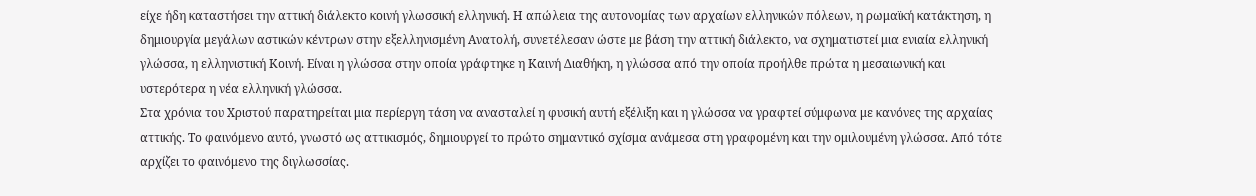είχε ήδη καταστήσει την αττική διάλεκτο κοινή γλωσσική ελληνική. Η απώλεια της αυτονομίας των αρχαίων ελληνικών πόλεων, η ρωμαϊκή κατάκτηση, η δημιουργία μεγάλων αστικών κέντρων στην εξελληνισμένη Ανατολή, συνετέλεσαν ώστε με βάση την αττική διάλεκτο, να σχηματιστεί μια ενιαία ελληνική γλώσσα, η ελληνιστική Κοινή. Είναι η γλώσσα στην οποία γράφτηκε η Καινή Διαθήκη, η γλώσσα από την οποία προήλθε πρώτα η μεσαιωνική και υστερότερα η νέα ελληνική γλώσσα.
Στα χρόνια του Χριστού παρατηρείται μια περίεργη τάση να ανασταλεί η φυσική αυτή εξέλιξη και η γλώσσα να γραφτεί σύμφωνα με κανόνες της αρχαίας αττικής. Το φαινόμενο αυτό, γνωστό ως αττικισμός, δημιουργεί το πρώτο σημαντικό σχίσμα ανάμεσα στη γραφομένη και την ομιλουμένη γλώσσα. Από τότε αρχίζει το φαινόμενο της διγλωσσίας.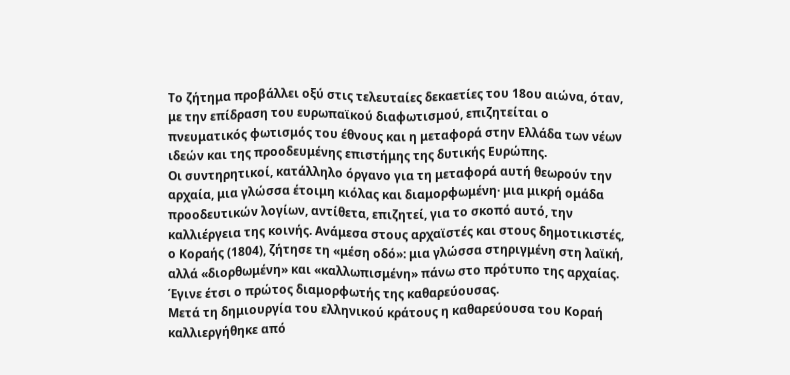Το ζήτημα προβάλλει οξύ στις τελευταίες δεκαετίες του 18ου αιώνα, όταν, με την επίδραση του ευρωπαϊκού διαφωτισμού, επιζητείται ο πνευματικός φωτισμός του έθνους και η μεταφορά στην Ελλάδα των νέων ιδεών και της προοδευμένης επιστήμης της δυτικής Ευρώπης.
Οι συντηρητικοί, κατάλληλο όργανο για τη μεταφορά αυτή θεωρούν την αρχαία, μια γλώσσα έτοιμη κιόλας και διαμορφωμένη· μια μικρή ομάδα προοδευτικών λογίων, αντίθετα, επιζητεί, για το σκοπό αυτό, την καλλιέργεια της κοινής. Ανάμεσα στους αρχαϊστές και στους δημοτικιστές, ο Κοραής (1804), ζήτησε τη «μέση οδό»: μια γλώσσα στηριγμένη στη λαϊκή, αλλά «διορθωμένη» και «καλλωπισμένη» πάνω στο πρότυπο της αρχαίας. Έγινε έτσι ο πρώτος διαμορφωτής της καθαρεύουσας.
Μετά τη δημιουργία του ελληνικού κράτους η καθαρεύουσα του Κοραή καλλιεργήθηκε από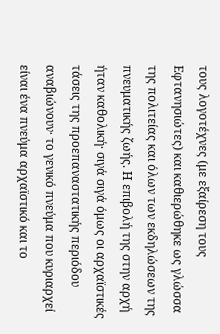τους λογοτέχνες (με εξαίρεση τους Εφτανησιώτες) και καθιερώθηκε ως γλώσσα της πολιτείας και όλων των εκδηλώσεων της πνευματικής ζωής. Η επιβολή της στην αρχή ήταν καθολική· σιγά σιγά όμως οι αρχαϊστικές τάσεις της προεπαναστατικής περιόδου αναβιώνουν· το γενικό πνεύμα που κυριαρχεί είναι ένα πνεύμα αρχαϊστικό και το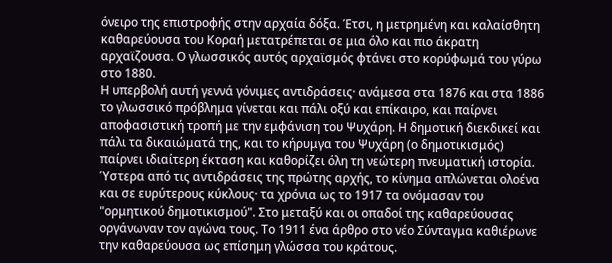όνειρο της επιστροφής στην αρχαία δόξα. Έτσι, η μετρημένη και καλαίσθητη καθαρεύουσα του Κοραή μετατρέπεται σε μια όλο και πιο άκρατη αρχαϊζουσα. Ο γλωσσικός αυτός αρχαϊσμός φτάνει στο κορύφωμά του γύρω στο 1880.
Η υπερβολή αυτή γεννά γόνιμες αντιδράσεις· ανάμεσα στα 1876 και στα 1886 το γλωσσικό πρόβλημα γίνεται και πάλι οξύ και επίκαιρο, και παίρνει αποφασιστική τροπή με την εμφάνιση του Ψυχάρη. Η δημοτική διεκδικεί και πάλι τα δικαιώματά της, και το κήρυμγα του Ψυχάρη (ο δημοτικισμός) παίρνει ιδιαίτερη έκταση και καθορίζει όλη τη νεώτερη πνευματική ιστορία. Ύστερα από τις αντιδράσεις της πρώτης αρχής, το κίνημα απλώνεται ολοένα και σε ευρύτερους κύκλους· τα χρόνια ως το 1917 τα ονόμασαν του "ορμητικού δημοτικισμού". Στο μεταξύ και οι οπαδοί της καθαρεύουσας οργάνωναν τον αγώνα τους. Το 1911 ένα άρθρο στο νέο Σύνταγμα καθιέρωνε την καθαρεύουσα ως επίσημη γλώσσα του κράτους.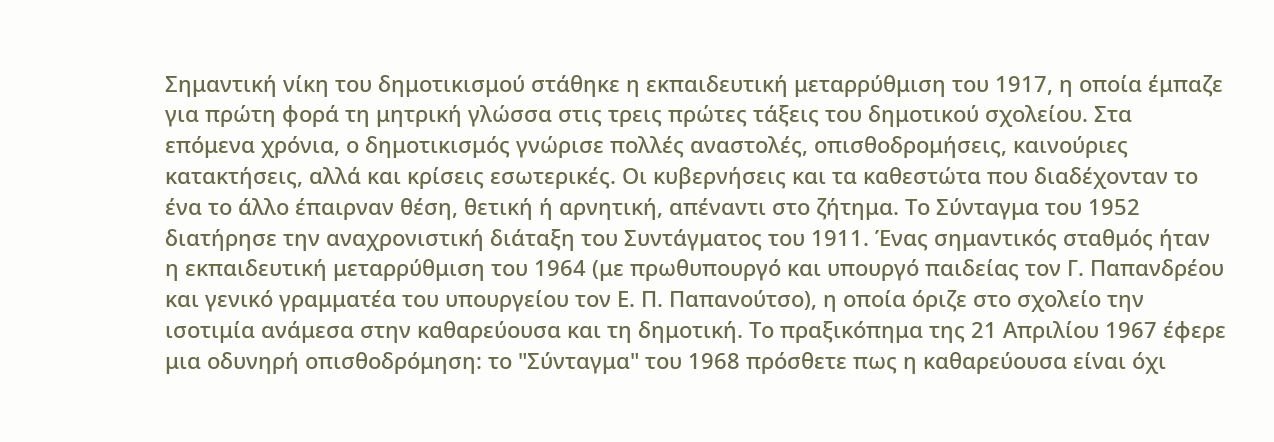Σημαντική νίκη του δημοτικισμού στάθηκε η εκπαιδευτική μεταρρύθμιση του 1917, η οποία έμπαζε για πρώτη φορά τη μητρική γλώσσα στις τρεις πρώτες τάξεις του δημοτικού σχολείου. Στα επόμενα χρόνια, ο δημοτικισμός γνώρισε πολλές αναστολές, οπισθοδρομήσεις, καινούριες κατακτήσεις, αλλά και κρίσεις εσωτερικές. Οι κυβερνήσεις και τα καθεστώτα που διαδέχονταν το ένα το άλλο έπαιρναν θέση, θετική ή αρνητική, απέναντι στο ζήτημα. Το Σύνταγμα του 1952 διατήρησε την αναχρονιστική διάταξη του Συντάγματος του 1911. Ένας σημαντικός σταθμός ήταν η εκπαιδευτική μεταρρύθμιση του 1964 (με πρωθυπουργό και υπουργό παιδείας τον Γ. Παπανδρέου και γενικό γραμματέα του υπουργείου τον Ε. Π. Παπανούτσο), η οποία όριζε στο σχολείο την ισοτιμία ανάμεσα στην καθαρεύουσα και τη δημοτική. Το πραξικόπημα της 21 Απριλίου 1967 έφερε μια οδυνηρή οπισθοδρόμηση: το "Σύνταγμα" του 1968 πρόσθετε πως η καθαρεύουσα είναι όχι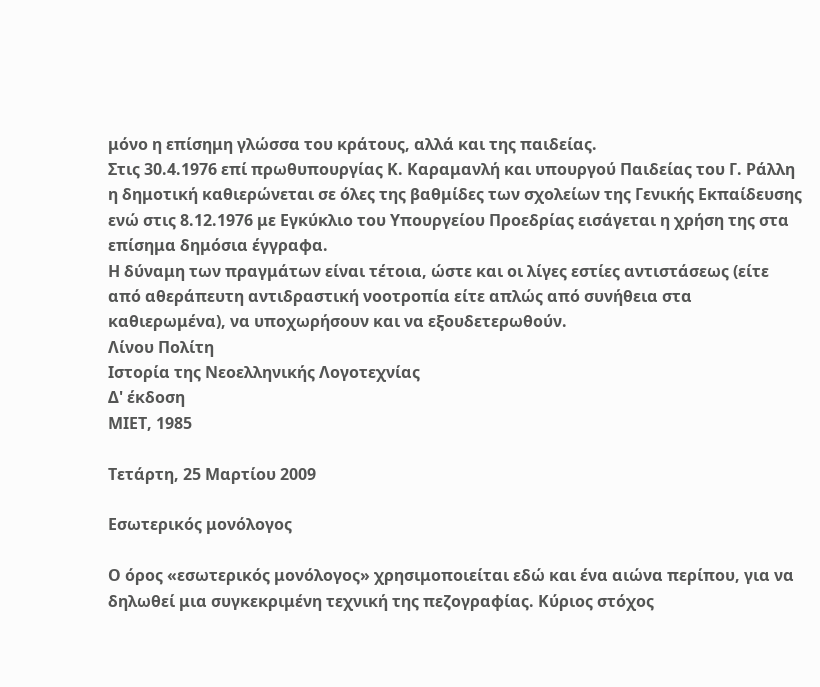μόνο η επίσημη γλώσσα του κράτους, αλλά και της παιδείας.
Στις 30.4.1976 επί πρωθυπουργίας Κ. Καραμανλή και υπουργού Παιδείας του Γ. Ράλλη η δημοτική καθιερώνεται σε όλες της βαθμίδες των σχολείων της Γενικής Εκπαίδευσης ενώ στις 8.12.1976 με Εγκύκλιο του Υπουργείου Προεδρίας εισάγεται η χρήση της στα επίσημα δημόσια έγγραφα.
Η δύναμη των πραγμάτων είναι τέτοια, ώστε και οι λίγες εστίες αντιστάσεως (είτε από αθεράπευτη αντιδραστική νοοτροπία είτε απλώς από συνήθεια στα καθιερωμένα), να υποχωρήσουν και να εξουδετερωθούν.
Λίνου Πολίτη
Ιστορία της Νεοελληνικής Λογοτεχνίας
Δ' έκδοση
ΜΙΕΤ, 1985

Τετάρτη, 25 Μαρτίου 2009

Εσωτερικός μονόλογος

Ο όρος «εσωτερικός μονόλογος» χρησιμοποιείται εδώ και ένα αιώνα περίπου, για να δηλωθεί μια συγκεκριμένη τεχνική της πεζογραφίας. Κύριος στόχος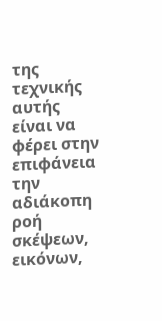της τεχνικής αυτής είναι να φέρει στην επιφάνεια την αδιάκοπη ροή σκέψεων, εικόνων,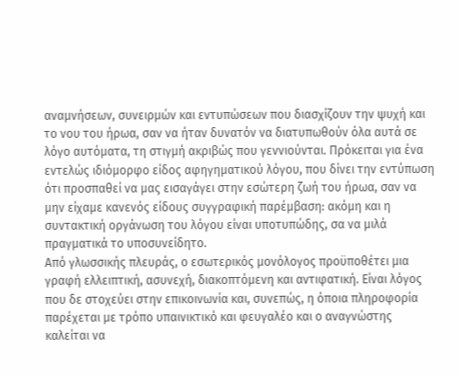αναμνήσεων, συνειρμών και εντυπώσεων που διασχίζουν την ψυχή και το νου του ήρωα, σαν να ήταν δυνατόν να διατυπωθούν όλα αυτά σε λόγο αυτόματα, τη στιγμή ακριβώς που γεννιούνται. Πρόκειται για ένα εντελώς ιδιόμορφο είδος αφηγηματικού λόγου, που δίνει την εντύπωση ότι προσπαθεί να μας εισαγάγει στην εσώτερη ζωή του ήρωα, σαν να μην είχαμε κανενός είδους συγγραφική παρέμβαση: ακόμη και η συντακτική οργάνωση του λόγου είναι υποτυπώδης, σα να μιλά πραγματικά το υποσυνείδητο.
Από γλωσσικής πλευράς, ο εσωτερικός μονόλογος προϋποθέτει μια γραφή ελλειπτική, ασυνεχή, διακοπτόμενη και αντιφατική. Είναι λόγος που δε στοχεύει στην επικοινωνία και, συνεπώς, η όποια πληροφορία παρέχεται με τρόπο υπαινικτικό και φευγαλέο και ο αναγνώστης καλείται να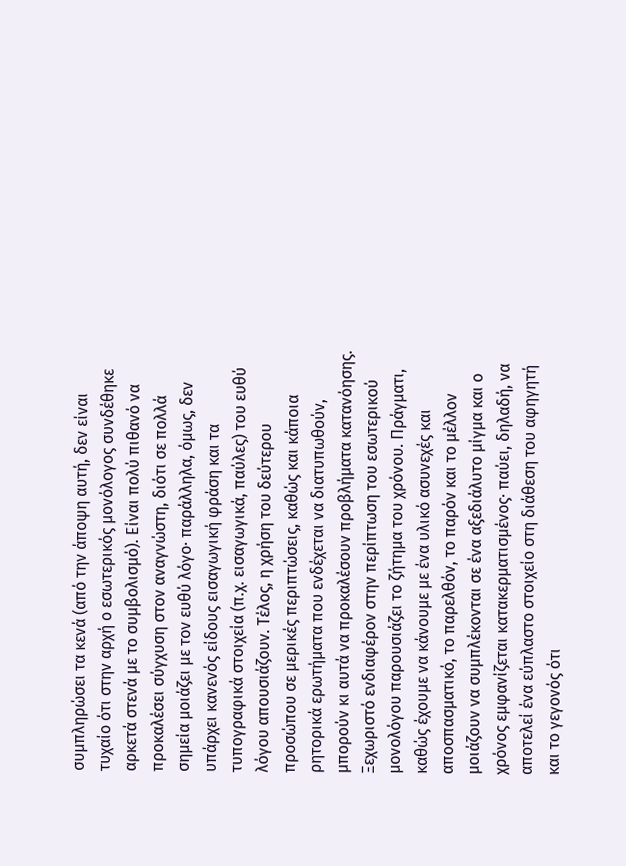συμπληρώσει τα κενά (από την άποψη αυτή, δεν είναι τυχαίο ότι στην αρχή ο εσωτερικός μονόλογος συνδέθηκε αρκετά στενά με το συμβολισμό). Είναι πολύ πιθανό να προκαλέσει σύγχυση στον αναγνώστη, διότι σε πολλά σημεία μοιάζει με τον ευθύ λόγο· παράλληλα, όμως, δεν υπάρχει κανενός είδους εισαγωγική φράση και τα τυπογραφικά στοιχεία (π.χ. εισαγωγικά, παύλες) του ευθύ λόγου απουσιάζουν. Τέλος, η χρήση του δεύτερου προσώπου σε μερικές περιπτώσεις, καθώς και κάποια ρητορικά ερωτήματα που ενδέχεται να διατυπωθούν, μπορούν κι αυτά να προκαλέσουν προβλήματα κατανόησης.
Ξεχωριστό ενδιαφέρον στην περίπτωση του εσωτερικού μονολόγου παρουσιάζει το ζήτημα του χρόνου. Πράγματι, καθώς έχουμε να κάνουμε με ένα υλικό ασυνεχές και αποσπασματικό, το παρελθόν, το παρόν και το μέλλον μοιάζουν να συμπλέκονται σε ένα αξεδιάλυτο μίγμα και ο χρόνος εμφανίζεται κατακερματισμένος· παύει, δηλαδή, να αποτελεί ένα εύπλαστο στοιχείο στη διάθεση του αφηγητή και το γεγονός ότι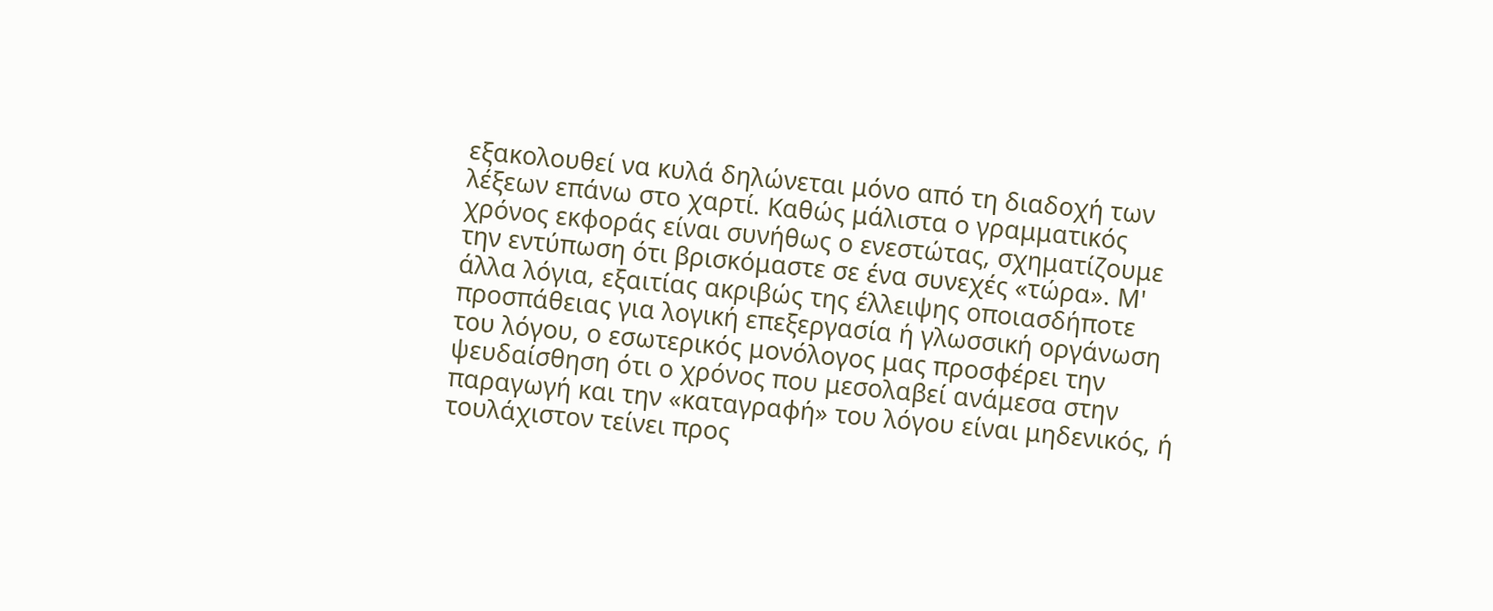εξακολουθεί να κυλά δηλώνεται μόνο από τη διαδοχή των λέξεων επάνω στο χαρτί. Καθώς μάλιστα ο γραμματικός χρόνος εκφοράς είναι συνήθως ο ενεστώτας, σχηματίζουμε την εντύπωση ότι βρισκόμαστε σε ένα συνεχές «τώρα». Μ' άλλα λόγια, εξαιτίας ακριβώς της έλλειψης οποιασδήποτε προσπάθειας για λογική επεξεργασία ή γλωσσική οργάνωση του λόγου, ο εσωτερικός μονόλογος μας προσφέρει την ψευδαίσθηση ότι ο χρόνος που μεσολαβεί ανάμεσα στην παραγωγή και την «καταγραφή» του λόγου είναι μηδενικός, ή τουλάχιστον τείνει προς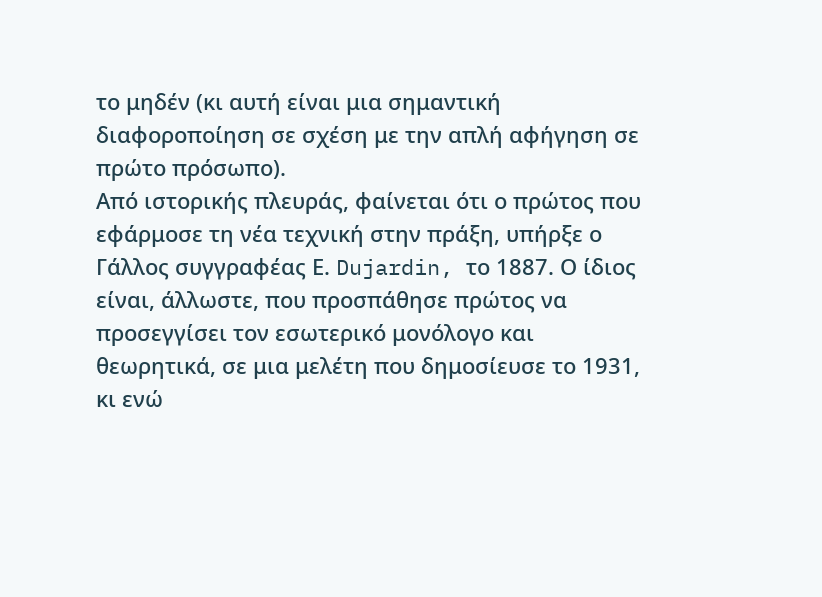το μηδέν (κι αυτή είναι μια σημαντική διαφοροποίηση σε σχέση με την απλή αφήγηση σε πρώτο πρόσωπο).
Από ιστορικής πλευράς, φαίνεται ότι ο πρώτος που εφάρμοσε τη νέα τεχνική στην πράξη, υπήρξε ο Γάλλος συγγραφέας Ε. Dujardin, το 1887. Ο ίδιος είναι, άλλωστε, που προσπάθησε πρώτος να προσεγγίσει τον εσωτερικό μονόλογο και θεωρητικά, σε μια μελέτη που δημοσίευσε το 1931, κι ενώ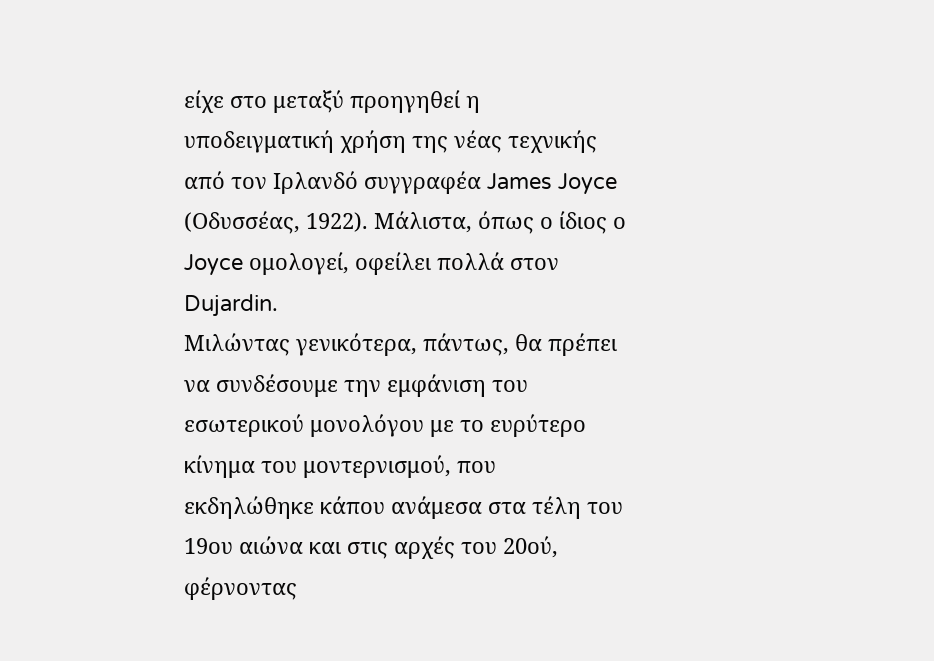είχε στο μεταξύ προηγηθεί η υποδειγματική χρήση της νέας τεχνικής από τον Ιρλανδό συγγραφέα James Joyce (Οδυσσέας, 1922). Μάλιστα, όπως ο ίδιος ο Joyce ομολογεί, οφείλει πολλά στον Dujardin.
Μιλώντας γενικότερα, πάντως, θα πρέπει να συνδέσουμε την εμφάνιση του εσωτερικού μονολόγου με το ευρύτερο κίνημα του μοντερνισμού, που εκδηλώθηκε κάπου ανάμεσα στα τέλη του 19ου αιώνα και στις αρχές του 20ού, φέρνοντας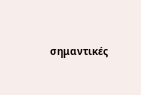σημαντικές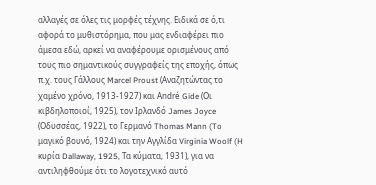αλλαγές σε όλες τις μορφές τέχνης. Ειδικά σε ό,τι αφορά το μυθιστόρημα, που μας ενδιαφέρει πιο άμεσα εδώ, αρκεί να αναφέρουμε ορισμένους από τους πιο σημαντικούς συγγραφείς της εποχής, όπως π.χ. τους Γάλλους Marcel Proust (Αναζητώντας το χαμένο χρόνο, 1913-1927) και André Gide (Οι κιβδηλοποιοί, 1925), τον Ιρλανδό James Joyce (Οδυσσέας, 1922), το Γερμανό Thomas Mann (To μαγικό βουνό, 1924) και την Αγγλίδα Virginia Woolf (H κυρία Dallaway, 1925, Τα κύματα, 1931), για να αντιληφθούμε ότι το λογοτεχνικό αυτό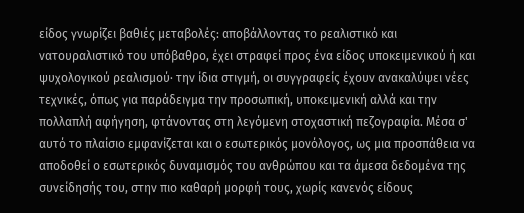είδος γνωρίζει βαθιές μεταβολές: αποβάλλοντας το ρεαλιστικό και νατουραλιστικό του υπόβαθρο, έχει στραφεί προς ένα είδος υποκειμενικού ή και ψυχολογικού ρεαλισμού· την ίδια στιγμή, οι συγγραφείς έχουν ανακαλύψει νέες τεχνικές, όπως για παράδειγμα την προσωπική, υποκειμενική αλλά και την πολλαπλή αφήγηση, φτάνοντας στη λεγόμενη στοχαστική πεζογραφία. Μέσα σ' αυτό το πλαίσιο εμφανίζεται και ο εσωτερικός μονόλογος, ως μια προσπάθεια να αποδοθεί ο εσωτερικός δυναμισμός του ανθρώπου και τα άμεσα δεδομένα της συνείδησής του, στην πιο καθαρή μορφή τους, χωρίς κανενός είδους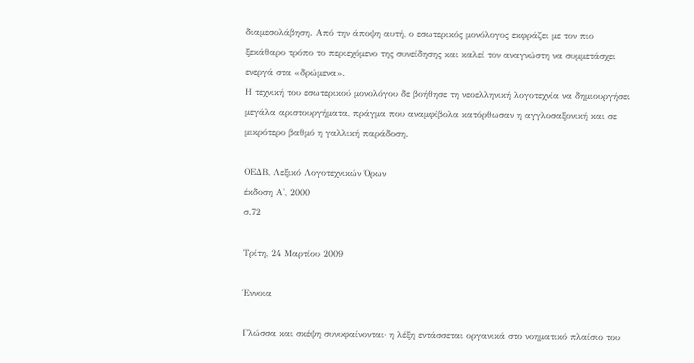διαμεσολάβηση. Από την άποψη αυτή, ο εσωτερικός μονόλογος εκφράζει με τον πιο ξεκάθαρο τρόπο το περιεχόμενο της συνείδησης και καλεί τον αναγνώστη να συμμετάσχει ενεργά στα «δρώμενα».
Η τεχνική του εσωτερικού μονολόγου δε βοήθησε τη νεοελληνική λογοτεχνία να δημιουργήσει μεγάλα αριστουργήματα, πράγμα που αναμφίβολα κατόρθωσαν η αγγλοσαξονική και σε μικρότερο βαθμό η γαλλική παράδοση.

ΟΕΔΒ, Λεξικό Λογοτεχνικών Όρων
έκδοση Α', 2000
σ.72

Τρίτη, 24 Μαρτίου 2009

Έννοια

Γλώσσα και σκέψη συνυφαίνονται· η λέξη εντάσσεται οργανικά στο νοηματικό πλαίσιο του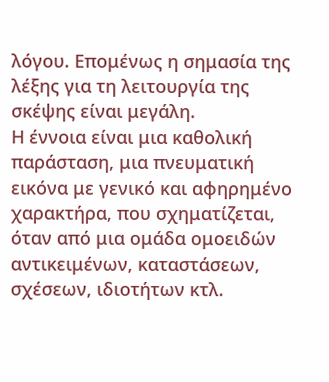λόγου. Επομένως η σημασία της λέξης για τη λειτουργία της σκέψης είναι μεγάλη.
Η έννοια είναι μια καθολική παράσταση, μια πνευματική εικόνα με γενικό και αφηρημένο χαρακτήρα, που σχηματίζεται, όταν από μια ομάδα ομοειδών αντικειμένων, καταστάσεων, σχέσεων, ιδιοτήτων κτλ.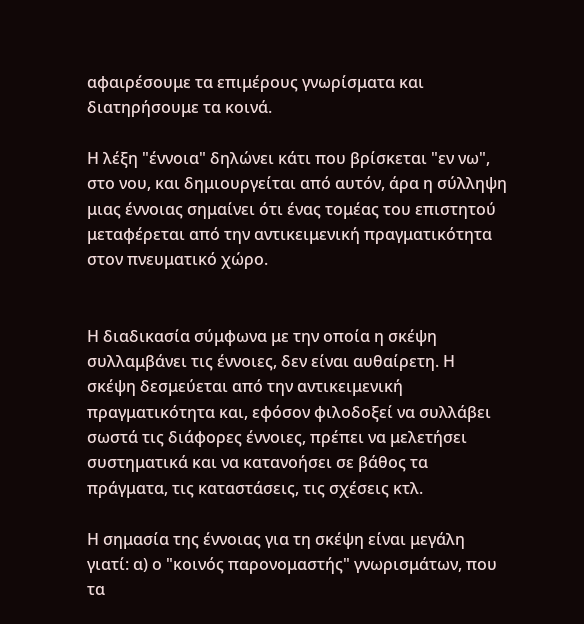αφαιρέσουμε τα επιμέρους γνωρίσματα και διατηρήσουμε τα κοινά.

Η λέξη "έννοια" δηλώνει κάτι που βρίσκεται "εν νω", στο νου, και δημιουργείται από αυτόν, άρα η σύλληψη μιας έννοιας σημαίνει ότι ένας τομέας του επιστητού μεταφέρεται από την αντικειμενική πραγματικότητα στον πνευματικό χώρο.


Η διαδικασία σύμφωνα με την οποία η σκέψη συλλαμβάνει τις έννοιες, δεν είναι αυθαίρετη. Η σκέψη δεσμεύεται από την αντικειμενική πραγματικότητα και, εφόσον φιλοδοξεί να συλλάβει σωστά τις διάφορες έννοιες, πρέπει να μελετήσει συστηματικά και να κατανοήσει σε βάθος τα πράγματα, τις καταστάσεις, τις σχέσεις κτλ.

Η σημασία της έννοιας για τη σκέψη είναι μεγάλη γιατί: α) ο "κοινός παρονομαστής" γνωρισμάτων, που τα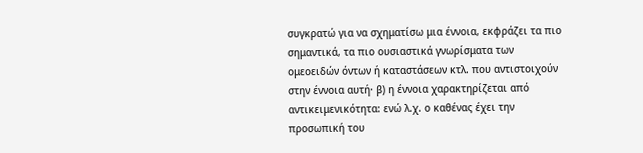συγκρατώ για να σχηματίσω μια έννοια, εκφράζει τα πιο σημαντικά, τα πιο ουσιαστικά γνωρίσματα των ομεοειδών όντων ή καταστάσεων κτλ. που αντιστοιχούν στην έννοια αυτή· β) η έννοια χαρακτηρίζεται από αντικειμενικότητα: ενώ λ.χ. ο καθένας έχει την προσωπική του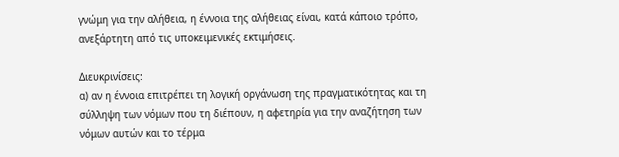γνώμη για την αλήθεια, η έννοια της αλήθειας είναι, κατά κάποιο τρόπο, ανεξάρτητη από τις υποκειμενικές εκτιμήσεις.

Διευκρινίσεις:
α) αν η έννοια επιτρέπει τη λογική οργάνωση της πραγματικότητας και τη σύλληψη των νόμων που τη διέπουν, η αφετηρία για την αναζήτηση των νόμων αυτών και το τέρμα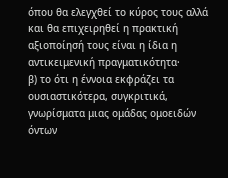όπου θα ελεγχθεί το κύρος τους αλλά και θα επιχειρηθεί η πρακτική αξιοποίησή τους είναι η ίδια η αντικειμενική πραγματικότητα·
β) το ότι η έννοια εκφράζει τα ουσιαστικότερα, συγκριτικά, γνωρίσματα μιας ομάδας ομοειδών όντων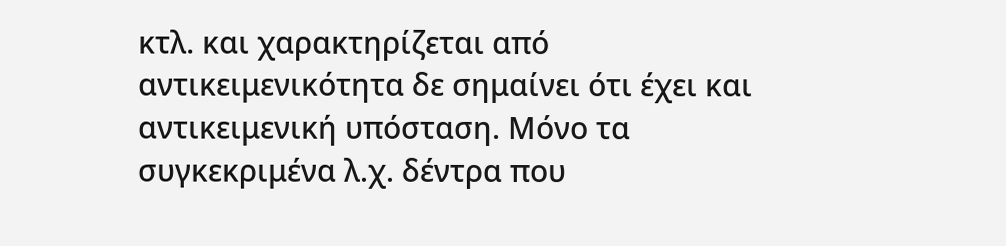κτλ. και χαρακτηρίζεται από αντικειμενικότητα δε σημαίνει ότι έχει και αντικειμενική υπόσταση. Μόνο τα συγκεκριμένα λ.χ. δέντρα που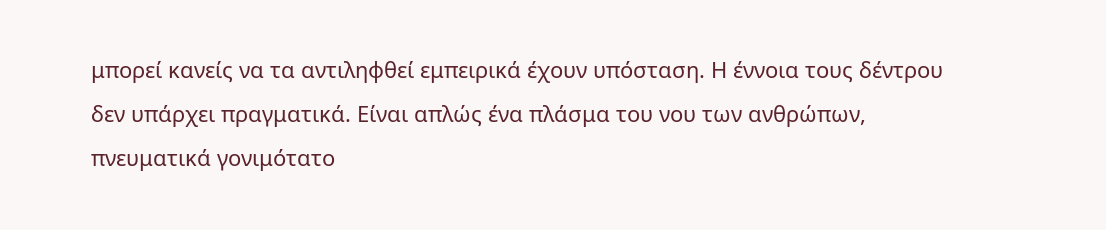μπορεί κανείς να τα αντιληφθεί εμπειρικά έχουν υπόσταση. Η έννοια τους δέντρου δεν υπάρχει πραγματικά. Είναι απλώς ένα πλάσμα του νου των ανθρώπων, πνευματικά γονιμότατο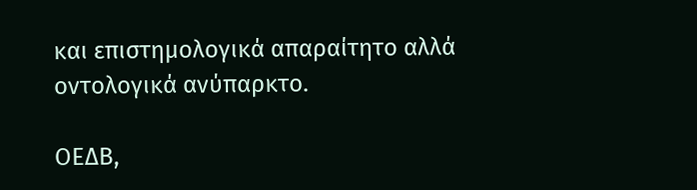και επιστημολογικά απαραίτητο αλλά οντολογικά ανύπαρκτο.

ΟΕΔΒ,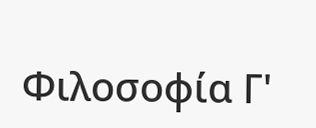Φιλοσοφία Γ'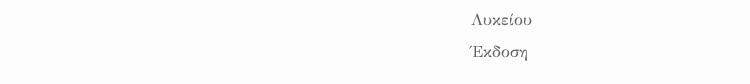Λυκείου
Έκδοση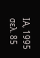ΙΑ, 1995
σελ. 85